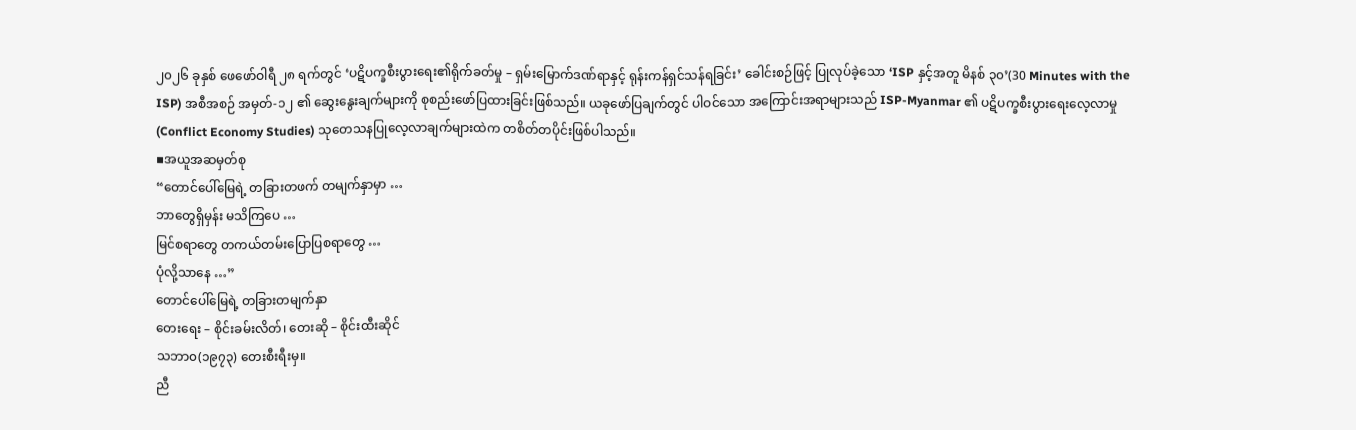၂၀၂၆ ခုနှစ် ဖေဖော်ဝါရီ ၂၈ ရက်တွင် ‘ပဋိပက္ခစီးပွားရေး၏ရိုက်ခတ်မှု – ရှမ်းမြောက်ဒဏ်ရာနှင့် ရုန်းကန်ရှင်သန်ရခြင်း’ ခေါင်းစဉ်ဖြင့် ပြုလုပ်ခဲ့သော ‘ISP နှင့်အတူ မိနစ် ၃၀’(30 Minutes with the ISP) အစီအစဉ် အမှတ်-၁၂ ၏ ဆွေးနွေးချက်များကို စုစည်းဖော်ပြထားခြင်းဖြစ်သည်။ ယခုဖော်ပြချက်တွင် ပါဝင်သော အကြောင်းအရာများသည် ISP-Myanmar ၏ ပဋိပက္ခစီးပွားရေးလေ့လာမှု (Conflict Economy Studies) သုတေသနပြုလေ့လာချက်များထဲက တစိတ်တပိုင်းဖြစ်ပါသည်။
▪အယူအဆမှတ်စု
“တောင်ပေါ်မြေရဲ့ တခြားတဖက် တမျက်နှာမှာ …
ဘာတွေရှိမှန်း မသိကြပေ …
မြင်စရာတွေ တကယ်တမ်းပြောပြစရာတွေ …
ပုံလို့သာနေ …”
တောင်ပေါ်မြေရဲ့ တခြားတမျက်နှာ
တေးရေး – စိုင်းခမ်းလိတ်၊ တေးဆို – စိုင်းထီးဆိုင်
သဘာ၀(၁၉၇၃) တေးစီးရီးမှ။
ညီ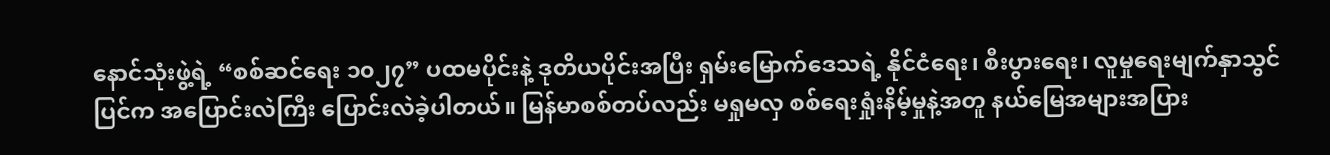နောင်သုံးဖွဲ့ရဲ့ “စစ်ဆင်ရေး ၁၀၂၇” ပထမပိုင်းနဲ့ ဒုတိယပိုင်းအပြီး ရှမ်းမြောက်ဒေသရဲ့ နိုင်ငံရေး၊ စီးပွားရေး၊ လူမှုရေးမျက်နှာသွင်ပြင်က အပြောင်းလဲကြီး ပြောင်းလဲခဲ့ပါတယ်။ မြန်မာစစ်တပ်လည်း မရှုမလှ စစ်ရေးရှုံးနိမ့်မှုနဲ့အတူ နယ်မြေအများအပြား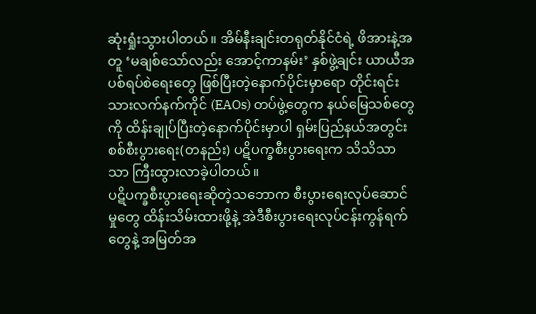ဆုံးရှုံးသွားပါတယ်။ အိမ်နီးချင်းတရုတ်နိုင်ငံရဲ့ ဖိအားနဲ့အတူ ‘မချစ်သော်လည်း အောင့်ကာနမ်း’ နှစ်ဖွဲ့ချင်း ယာယီအပစ်ရပ်စဲရေးတွေ ဖြစ်ပြီးတဲ့နောက်ပိုင်းမှာရော တိုင်းရင်းသားလက်နက်ကိုင် (EAOs) တပ်ဖွဲ့တွေက နယ်မြေသစ်တွေကို ထိန်းချုပ်ပြီးတဲ့နောက်ပိုင်းမှာပါ ရှမ်းပြည်နယ်အတွင်း စစ်စီးပွားရေး(တနည်း) ပဋိပက္ခစီးပွားရေးက သိသိသာသာ ကြီးထွားလာခဲ့ပါတယ်။
ပဋိပက္ခစီးပွားရေးဆိုတဲ့သဘောက စီးပွားရေးလုပ်ဆောင်မှုတွေ ထိန်းသိမ်းထားဖို့နဲ့ အဲဒီစီးပွားရေးလုပ်ငန်းကွန်ရက်တွေနဲ့ အမြတ်အ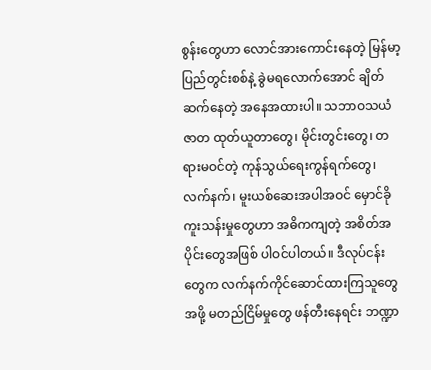စွန်းတွေဟာ လောင်အားကောင်းနေတဲ့ မြန်မာ့ပြည်တွင်းစစ်နဲ့ ခွဲမရလောက်အောင် ချိတ်ဆက်နေတဲ့ အနေအထားပါ။ သဘာဝသယံဇာတ ထုတ်ယူတာတွေ၊ မိုင်းတွင်းတွေ၊ တရားမဝင်တဲ့ ကုန်သွယ်ရေးကွန်ရက်တွေ၊ လက်နက်၊ မူးယစ်ဆေးအပါအဝင် မှောင်ခိုကူးသန်းမှုတွေဟာ အဓိကကျတဲ့ အစိတ်အပိုင်းတွေအဖြစ် ပါဝင်ပါတယ်။ ဒီလုပ်ငန်းတွေက လက်နက်ကိုင်ဆောင်ထားကြသူတွေအဖို့ မတည်ငြိမ်မှုတွေ ဖန်တီးနေရင်း ဘဏ္ဍာ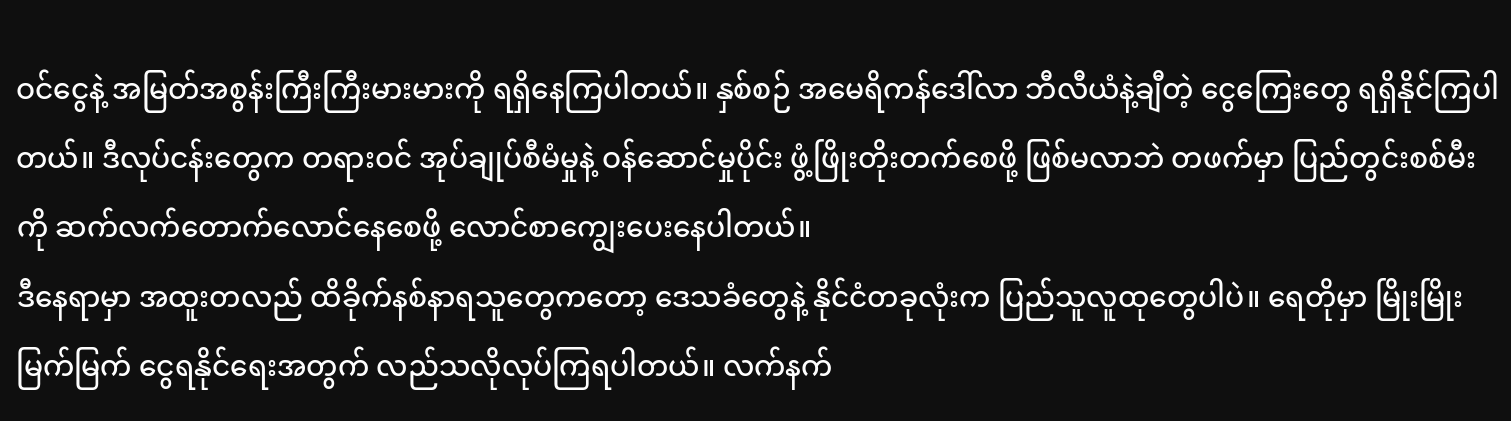ဝင်ငွေနဲ့ အမြတ်အစွန်းကြီးကြီးမားမားကို ရရှိနေကြပါတယ်။ နှစ်စဉ် အမေရိကန်ဒေါ်လာ ဘီလီယံနဲ့ချီတဲ့ ငွေကြေးတွေ ရရှိနိုင်ကြပါတယ်။ ဒီလုပ်ငန်းတွေက တရားဝင် အုပ်ချုပ်စီမံမှုနဲ့ ဝန်ဆောင်မှုပိုင်း ဖွံ့ဖြိုးတိုးတက်စေဖို့ ဖြစ်မလာဘဲ တဖက်မှာ ပြည်တွင်းစစ်မီးကို ဆက်လက်တောက်လောင်နေစေဖို့ လောင်စာကျွေးပေးနေပါတယ်။
ဒီနေရာမှာ အထူးတလည် ထိခိုက်နစ်နာရသူတွေကတော့ ဒေသခံတွေနဲ့ နိုင်ငံတခုလုံးက ပြည်သူလူထုတွေပါပဲ။ ရေတိုမှာ မြိုးမြိုးမြက်မြက် ငွေရနိုင်ရေးအတွက် လည်သလိုလုပ်ကြရပါတယ်။ လက်နက်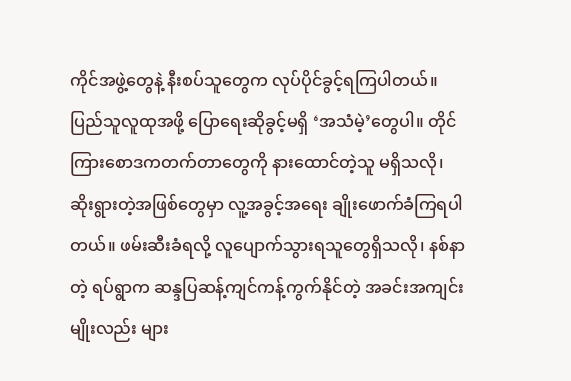ကိုင်အဖွဲ့တွေနဲ့ နီးစပ်သူတွေက လုပ်ပိုင်ခွင့်ရကြပါတယ်။ ပြည်သူလူထုအဖို့ ပြောရေးဆိုခွင့်မရှိ ‘အသံမဲ့’တွေပါ။ တိုင်ကြားစောဒကတက်တာတွေကို နားထောင်တဲ့သူ မရှိသလို၊ ဆိုးရွားတဲ့အဖြစ်တွေမှာ လူ့အခွင့်အရေး ချိုးဖောက်ခံကြရပါတယ်။ ဖမ်းဆီးခံရလို့ လူပျောက်သွားရသူတွေရှိသလို၊ နစ်နာတဲ့ ရပ်ရွာက ဆန္ဒပြဆန့်ကျင်ကန့်ကွက်နိုင်တဲ့ အခင်းအကျင်းမျိုးလည်း များ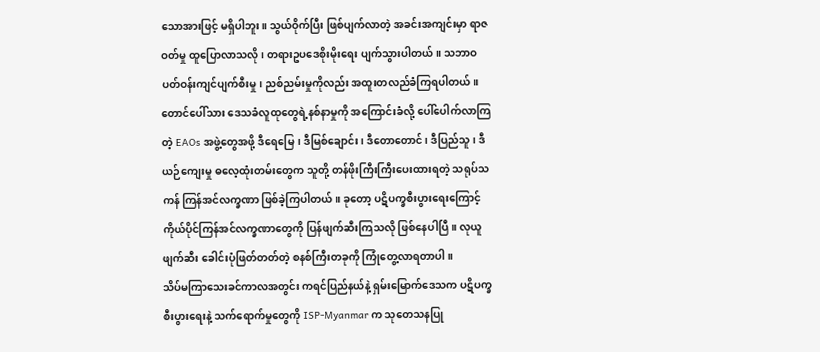သောအားဖြင့် မရှိပါဘူး။ သွယ်ဝိုက်ပြီး ဖြစ်ပျက်လာတဲ့ အခင်းအကျင်းမှာ ရာဇဝတ်မှု ထူပြောလာသလို၊ တရားဥပဒေစိုးမိုးရေး ပျက်သွားပါတယ်။ သဘာဝပတ်ဝန်းကျင်ပျက်စီးမှု၊ ညစ်ညမ်းမှုကိုလည်း အထူးတလည်ခံကြရပါတယ်။
တောင်ပေါ်သား ဒေသခံလူထုတွေရဲ့နစ်နာမှုကို အကြောင်းခံလို့ ပေါ်ပေါက်လာကြတဲ့ EAOs အဖွဲ့တွေအဖို့ ဒီရေမြေ၊ ဒီမြစ်ချောင်း၊ ဒီတောတောင်၊ ဒီပြည်သူ၊ ဒီယဉ်ကျေးမှု ဓလေ့ထုံးတမ်းတွေက သူတို့ တန်ဖိုးကြီးကြီးပေးထားရတဲ့ သရုပ်သကန် ကြန်အင်လက္ခဏာ ဖြစ်ခဲ့ကြပါတယ်။ ခုတော့ ပဋိပက္ခစီးပွားရေးကြောင့် ကိုယ်ပိုင်ကြန်အင်လက္ခဏာတွေကို ပြန်ဖျက်ဆီးကြသလို ဖြစ်နေပါပြီ။ လုယူဖျက်ဆီး ခေါင်းပုံဖြတ်တတ်တဲ့ စနစ်ကြီးတခုကို ကြုံတွေ့လာရတာပါ။
သိပ်မကြာသေးခင်ကာလအတွင်း ကရင်ပြည်နယ်နဲ့ ရှမ်းမြောက်ဒေသက ပဋိပက္ခစီးပွားရေးနဲ့ သက်ရောက်မှုတွေကို ISP-Myanmar က သုတေသနပြု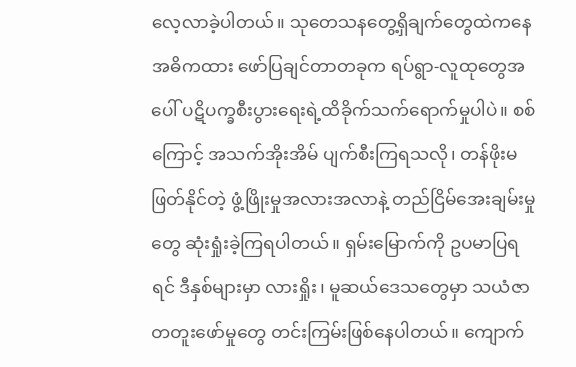လေ့လာခဲ့ပါတယ်။ သုတေသနတွေ့ရှိချက်တွေထဲကနေ အဓိကထား ဖော်ပြချင်တာတခုက ရပ်ရွာ-လူထုတွေအပေါ် ပဋိပက္ခစီးပွားရေးရဲ့ထိခိုက်သက်ရောက်မှုပါပဲ။ စစ်ကြောင့် အသက်အိုးအိမ် ပျက်စီးကြရသလို၊ တန်ဖိုးမဖြတ်နိုင်တဲ့ ဖွံ့ဖြိုးမှုအလားအလာနဲ့ တည်ငြိမ်အေးချမ်းမှုတွေ ဆုံးရှုံးခဲ့ကြရပါတယ်။ ရှမ်းမြောက်ကို ဥပမာပြရရင် ဒီနှစ်များမှာ လားရှိုး၊ မူဆယ်ဒေသတွေမှာ သယံဇာတတူးဖော်မှုတွေ တင်းကြမ်းဖြစ်နေပါတယ်။ ကျောက်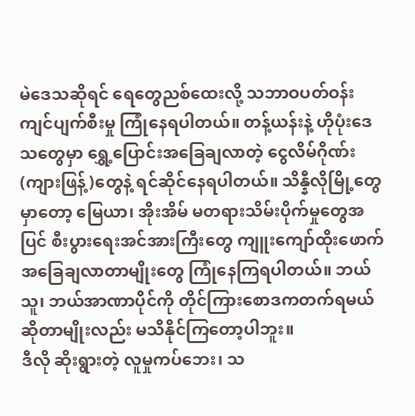မဲဒေသဆိုရင် ရေတွေညစ်ထေးလို့ သဘာဝပတ်ဝန်းကျင်ပျက်စီးမှု ကြုံနေရပါတယ်။ တန့်ယန်းနဲ့ ဟိုပုံးဒေသတွေမှာ ရွှေ့ပြောင်းအခြေချလာတဲ့ ငွေလိမ်ဂိုဏ်း(ကျားဖြန့်)တွေနဲ့ ရင်ဆိုင်နေရပါတယ်။ သိန္နီလိုမြို့တွေမှာတော့ မြေယာ၊ အိုးအိမ် မတရားသိမ်းပိုက်မှုတွေအပြင် စီးပွားရေးအင်အားကြီးတွေ ကျူးကျော်ထိုးဖောက် အခြေချလာတာမျိုးတွေ ကြုံနေကြရပါတယ်။ ဘယ်သူ၊ ဘယ်အာဏာပိုင်ကို တိုင်ကြားစောဒကတက်ရမယ်ဆိုတာမျိုးလည်း မသိနိုင်ကြတော့ပါဘူး။
ဒီလို ဆိုးရွားတဲ့ လူမှုကပ်ဘေး၊ သ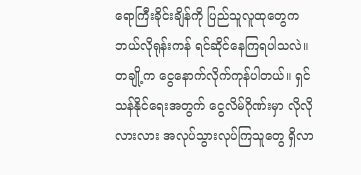ရောကြီးခိုင်းချိန်ကို ပြည်သူလူထုတွေက ဘယ်လိုရုန်းကန် ရင်ဆိုင်နေကြရပါသလဲ။ တချို့က ငွေနောက်လိုက်ကုန်ပါတယ်။ ရှင်သန်နိုင်ရေးအတွက် ငွေလိမ်ဂိုဏ်းမှာ လိုလိုလားလား အလုပ်သွားလုပ်ကြသူတွေ ရှိလာ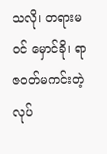သလို၊ တရားမဝင် မှောင်ခို၊ ရာဇဝတ်မကင်းတဲ့ လုပ်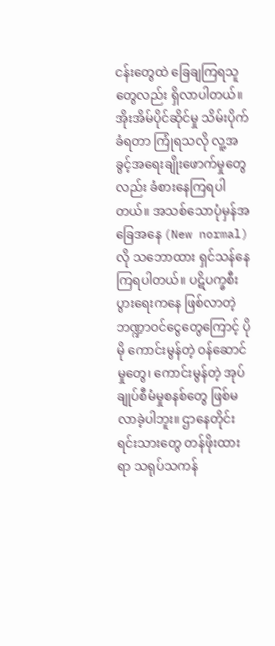ငန်းတွေထဲ ခြေချကြရသူတွေလည်း ရှိလာပါတယ်။ အိုးအိမ်ပိုင်ဆိုင်မှု သိမ်းပိုက်ခံရတာ ကြုံရသလို လူ့အခွင့်အရေးချိုးဖောက်မှုတွေလည်း ခံစားနေကြရပါတယ်။ အသစ်သောပုံမှန်အခြေအနေ (New normal) လို သဘောထား ရှင်သန်နေကြရပါတယ်။ ပဋိပက္ခစီးပွားရေးကနေ ဖြစ်လာတဲ့ ဘဏ္ဍာဝင်ငွေတွေကြောင့် ပိုမို ကောင်းမွန်တဲ့ ဝန်ဆောင်မှုတွေ၊ ကောင်းမွန်တဲ့ အုပ်ချုပ်စီမံမှုစနစ်တွေ ဖြစ်မလာခဲ့ပါဘူး။ ဌာနေတိုင်းရင်းသားတွေ တန်ဖိုးထားရာ သရုပ်သကန်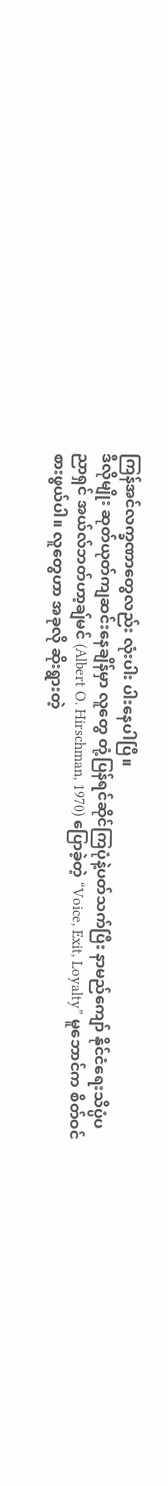ကြန်အင်လက္ခဏာတွေလည်း လုံးပါး ပါးနေပါပြီ။
ဒီလိုမျိုး ဆုတ်ယုတ်ကျဆင်းနေချိန်မှာ လူတွေ တုံ့ပြန်ရင်ဆိုင်ကြပုံနဲ့ပတ်သက်ပြီး နာမည်ကျော် နိုင်ငံရေးသိပ္ပံပညာရှင် အယ်လ်ဘတ်ဟာ့ချ်မင် (Albert O. Hirschman, 1970) ပြောခဲ့တဲ့ “Voice, Exit, Loyalty” မူဘောင်က စိတ်ဝင်စားဖွယ်ပါ။ လူတွေဟာ အခုလို ဆိုးရွားတဲ့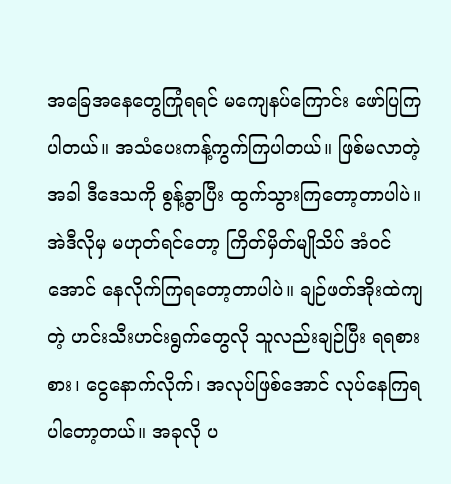အခြေအနေတွေကြုံရရင် မကျေနပ်ကြောင်း ဖော်ပြကြပါတယ်။ အသံပေးကန့်ကွက်ကြပါတယ်။ ဖြစ်မလာတဲ့အခါ ဒီဒေသကို စွန့်ခွာပြီး ထွက်သွားကြတော့တာပါပဲ။ အဲဒီလိုမှ မဟုတ်ရင်တော့ ကြိတ်မှိတ်မျိုသိပ် အံဝင်အောင် နေလိုက်ကြရတော့တာပါပဲ။ ချဉ်ဖတ်အိုးထဲကျတဲ့ ဟင်းသီးဟင်းရွက်တွေလို သူလည်းချဉ်ပြီး ရရစားစား၊ ငွေနောက်လိုက်၊ အလုပ်ဖြစ်အောင် လုပ်နေကြရပါတော့တယ်။ အခုလို ပ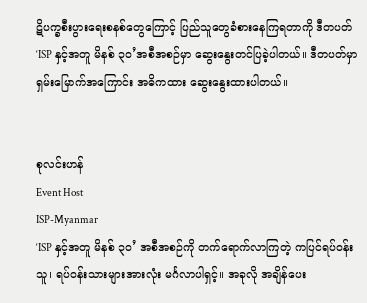ဋိပက္ခစီးပွားရေးစနစ်တွေကြောင့် ပြည်သူတွေခံစားနေကြရတာကို ဒီတပတ် ‘ISP နှင့်အတူ မိနစ် ၃၀’အစီအစဉ်မှာ ဆွေးနွေးတင်ပြခဲ့ပါတယ်။ ဒီတပတ်မှာ ရှမ်းမြောက်အကြောင်း အဓိကထား ဆွေးနွေးထားပါတယ်။


စုလင်းဟန်
Event Host
ISP-Myanmar
‘ISP နှင့်အတူ မိနစ် ၃၀’ အစီအစဉ်ကို တက်ရောက်လာကြတဲ့ ကပြင်ရပ်ဝန်းသူ၊ ရပ်ဝန်းသားများအားလုံး မင်္ဂလာပါရှင့်။ အခုလို အချိန်ပေး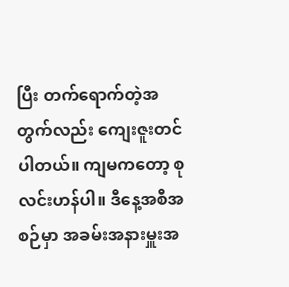ပြီး တက်ရောက်တဲ့အတွက်လည်း ကျေးဇူးတင်ပါတယ်။ ကျမကတော့ စုလင်းဟန်ပါ။ ဒီနေ့အစီအစဉ်မှာ အခမ်းအနားမှူးအ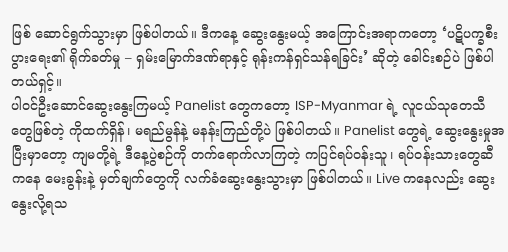ဖြစ် ဆောင်ရွက်သွားမှာ ဖြစ်ပါတယ်။ ဒီကနေ့ ဆွေးနွေးမယ့် အကြောင်းအရာကတော့ ‘ပဋိပက္ခစီးပွားရေး၏ ရိုက်ခတ်မှု – ရှမ်းမြောက်ဒဏ်ရာနှင့် ရုန်းကန်ရှင်သန်ရခြင်း’ ဆိုတဲ့ ခေါင်းစဉ်ပဲ ဖြစ်ပါတယ်ရှင့်။
ပါဝင်ဦးဆောင်ဆွေးနွေးကြမယ့် Panelist တွေကတော့ ISP-Myanmar ရဲ့ လူငယ်သုတေသီတွေဖြစ်တဲ့ ကိုထက်ရှိန်၊ မရည်မွန်နဲ့ မနန်းကြည်တို့ပဲ ဖြစ်ပါတယ်။ Panelist တွေရဲ့ ဆွေးနွေးမှုအပြီးမှာတော့ ကျမတို့ရဲ့ ဒီနေ့ပွဲစဉ်ကို တက်ရောက်လာကြတဲ့ ကပြင်ရပ်ဝန်းသူ၊ ရပ်ဝန်းသားတွေဆီကနေ မေးခွန်းနဲ့ မှတ်ချက်တွေကို လက်ခံဆွေးနွေးသွားမှာ ဖြစ်ပါတယ်။ Live ကနေလည်း ဆွေးနွေးလို့ရသ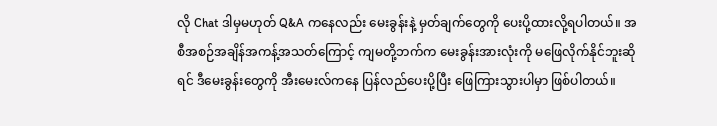လို Chat ဒါမှမဟုတ် Q&A ကနေလည်း မေးခွန်းနဲ့ မှတ်ချက်တွေကို ပေးပို့ထားလို့ရပါတယ်။ အစီအစဉ်အချိန်အကန့်အသတ်ကြောင့် ကျမတို့ဘက်က မေးခွန်းအားလုံးကို မဖြေလိုက်နိုင်ဘူးဆိုရင် ဒီမေးခွန်းတွေကို အီးမေးလ်ကနေ ပြန်လည်ပေးပို့ပြီး ဖြေကြားသွားပါမှာ ဖြစ်ပါတယ်။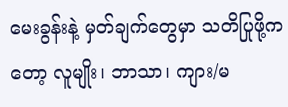မေးခွန်းနဲ့ မှတ်ချက်တွေမှာ သတိပြုဖို့ကတော့ လူမျိုး၊ ဘာသာ၊ ကျား/မ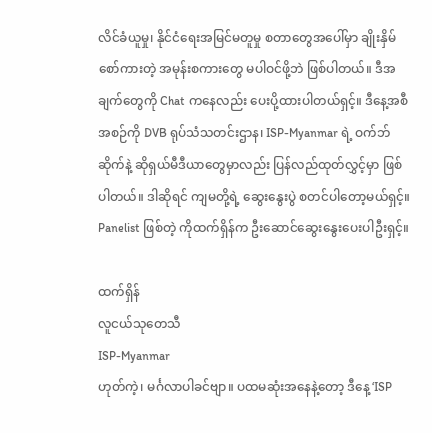လိင်ခံယူမှု၊ နိုင်ငံရေးအမြင်မတူမှု စတာတွေအပေါ်မှာ ချိုးနှိမ်စော်ကားတဲ့ အမုန်းစကားတွေ မပါဝင်ဖို့ဘဲ ဖြစ်ပါတယ်။ ဒီအချက်တွေကို Chat ကနေလည်း ပေးပို့ထားပါတယ်ရှင့်။ ဒီနေ့အစီအစဉ်ကို DVB ရုပ်သံသတင်းဌာန၊ ISP-Myanmar ရဲ့ ဝက်ဘ်ဆိုက်နဲ့ ဆိုရှယ်မီဒီယာတွေမှာလည်း ပြန်လည်ထုတ်လွှင့်မှာ ဖြစ်ပါတယ်။ ဒါဆိုရင် ကျမတို့ရဲ့ ဆွေးနွေးပွဲ စတင်ပါတော့မယ်ရှင့်။ Panelist ဖြစ်တဲ့ ကိုထက်ရှိန်က ဦးဆောင်ဆွေးနွေးပေးပါဦးရှင့်။

ထက်ရှိန်
လူငယ်သုတေသီ
ISP-Myanmar
ဟုတ်ကဲ့၊ မင်္ဂလာပါခင်ဗျာ။ ပထမဆုံးအနေနဲ့တော့ ဒီနေ့ ‘ISP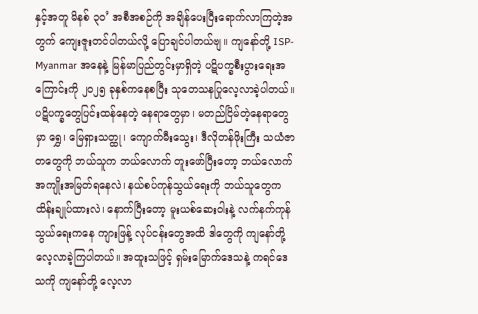နှင့်အတူ မိနစ် ၃၀’ အစီအစဉ်ကို အချိန်ပေးပြီးရောက်လာကြတဲ့အတွက် ကျေးဇူးတင်ပါတယ်လို့ ပြောချင်ပါတယ်ဗျ။ ကျနော်တို့ ISP-Myanmar အနေနဲ့ မြန်မာပြည်တွင်းမှာရှိတဲ့ ပဋိပက္ခစီးပွားရေးအကြောင်းကို ၂၀၂၅ ခုနှစ်ကနေစပြီး သုတေသနပြုလေ့လာခဲ့ပါတယ်။ ပဋိပက္ခတွေပြင်းထန်နေတဲ့ နေရာတွေမှာ၊ မတည်ငြိမ်တဲ့နေရာတွေမှာ ရွှေ၊ မြေရှားသတ္ထု၊ ကျောက်မီးသွေး၊ ဒီလိုတန်ဖိုးကြီး သယံဇာတတွေကို ဘယ်သူက ဘယ်လောက် တူးဖော်ပြီးတော့ ဘယ်လောက် အကျိုးအမြတ်ရနေလဲ၊ နယ်စပ်ကုန်သွယ်ရေးကို ဘယ်သူတွေက ထိန်းချုပ်ထားလဲ၊ နောက်ပြီးတော့ မူးယစ်ဆေးဝါးနဲ့ လက်နက်ကုန်သွယ်ရေးကနေ ကျားဖြန့် လုပ်ငန်းတွေအထိ ဒါတွေကို ကျနော်တို့လေ့လာခဲ့ကြပါတယ်။ အထူးသဖြင့် ရှမ်းမြောက်ဒေသနဲ့ ကရင်ဒေသကို ကျနော်တို့ လေ့လာ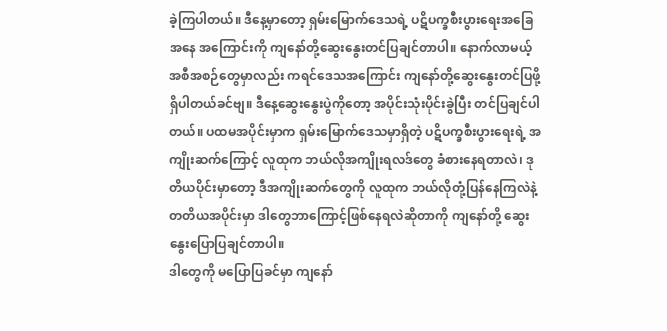ခဲ့ကြပါတယ်။ ဒီနေ့မှာတော့ ရှမ်းမြောက်ဒေသရဲ့ ပဋိပက္ခစီးပွားရေးအခြေအနေ အကြောင်းကို ကျနော်တို့ဆွေးနွေးတင်ပြချင်တာပါ။ နောက်လာမယ့် အစီအစဉ်တွေမှာလည်း ကရင်ဒေသအကြောင်း ကျနော်တို့ဆွေးနွေးတင်ပြဖို့ရှိပါတယ်ခင်ဗျ။ ဒီနေ့ဆွေးနွေးပွဲကိုတော့ အပိုင်းသုံးပိုင်းခွဲပြီး တင်ပြချင်ပါတယ်။ ပထမအပိုင်းမှာက ရှမ်းမြောက်ဒေသမှာရှိတဲ့ ပဋိပက္ခစီးပွားရေးရဲ့ အကျိုးဆက်ကြောင့် လူထုက ဘယ်လိုအကျိုးရလဒ်တွေ ခံစားနေရတာလဲ၊ ဒုတိယပိုင်းမှာတော့ ဒီအကျိုးဆက်တွေကို လူထုက ဘယ်လိုတုံ့ပြန်နေကြလဲနဲ့ တတိယအပိုင်းမှာ ဒါတွေဘာကြောင့်ဖြစ်နေရလဲဆိုတာကို ကျနော်တို့ ဆွေးနွေးပြောပြချင်တာပါ။
ဒါတွေကို မပြောပြခင်မှာ ကျနော်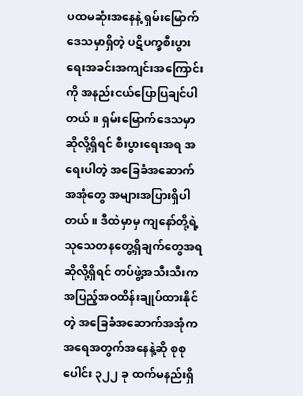ပထမဆုံးအနေနဲ့ ရှမ်းမြောက်ဒေသမှာရှိတဲ့ ပဋိပက္ခစီးပွားရေးအခင်းအကျင်းအကြောင်းကို အနည်းငယ်ပြောပြချင်ပါတယ်။ ရှမ်းမြောက်ဒေသမှာဆိုလို့ရှိရင် စီးပွားရေးအရ အရေးပါတဲ့ အခြေခံအဆောက်အအုံတွေ အများအပြားရှိပါတယ်။ ဒီထဲမှာမှ ကျနော်တို့ရဲ့ သုသေတနတွေ့ရှိချက်တွေအရဆိုလို့ရှိရင် တပ်ဖွဲ့အသီးသီးက အပြည့်အဝထိန်းချုပ်ထားနိုင်တဲ့ အခြေခံအဆောက်အအုံက အရေအတွက်အနေနဲ့ဆို စုစုပေါင်း ၃၂၂ ခု ထက်မနည်းရှိ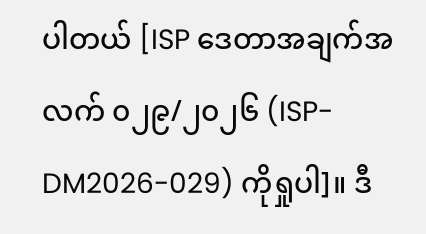ပါတယ် [ISP ဒေတာအချက်အလက် ၀၂၉/၂၀၂၆ (ISP-DM2026-029) ကိုရှုပါ]။ ဒီ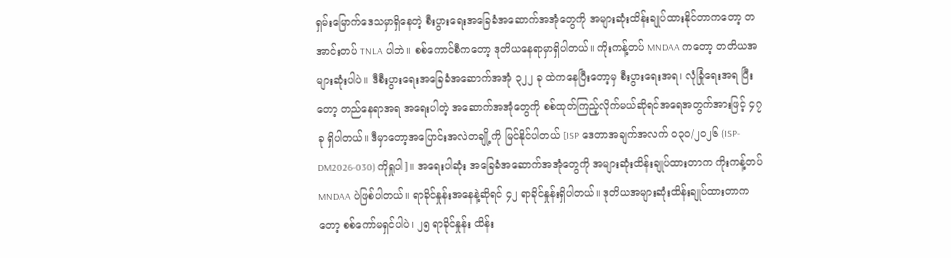ရှမ်းမြောက်ဒေသမှာရှိနေတဲ့ စီးပွားရေးအခြေခံအဆောက်အအုံတွေကို အများဆုံးထိန်းချုပ်ထားနိုင်တာကတော့ တအာင်းတပ် TNLA ပါဘဲ။ စစ်ကောင်စီကတော့ ဒုတိယနေရာမှာရှိပါတယ်။ ကိုးကန့်တပ် MNDAA ကတော့ တတိယအများဆုံးပါပဲ။ ဒီစီးပွားရေးအခြေခံအဆောက်အအုံ ၃၂၂ ခု ထဲကနေပြီးတော့မှ စီးပွားရေးအရ၊ လုံခြုံရေးအရ ပြီးတော့ တည်နေရာအရ အရေးပါတဲ့ အဆောက်အအုံတွေကို စစ်ထုတ်ကြည့်လိုက်မယ်ဆိုရင်အရေအတွက်အားဖြင့် ၄၇ ခု ရှိပါတယ်။ ဒီမှာတော့အပြောင်းအလဲတချို့ကို မြင်နိုင်ပါတယ် [ISP ဒေတာအချက်အလက် ၀၃၀/၂၀၂၆ (ISP-DM2026-030) ကိုရှုပါ]။ အရေးပါဆုံး အခြေခံအဆောက်အအုံတွေကို အများဆုံးထိန်းချုပ်ထားတာက ကိုးကန့်တပ် MNDAA ပဲဖြစ်ပါတယ်။ ရာခိုင်နှုန်းအနေနဲ့ဆိုရင် ၄၂ ရာခိုင်နှုန်းရှိပါတယ်။ ဒုတိယအများဆုံးထိန်းချုပ်ထားတာကတော့ စစ်ကော်မရှင်ပါပဲ၊ ၂၅ ရာခိုင်နှုန်း ထိန်း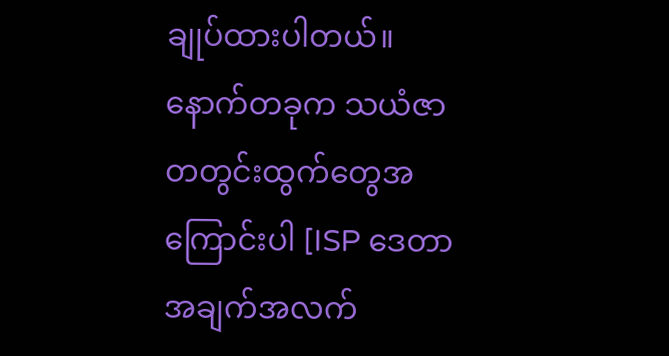ချုပ်ထားပါတယ်။ နောက်တခုက သယံဇာတတွင်းထွက်တွေအကြောင်းပါ [ISP ဒေတာအချက်အလက်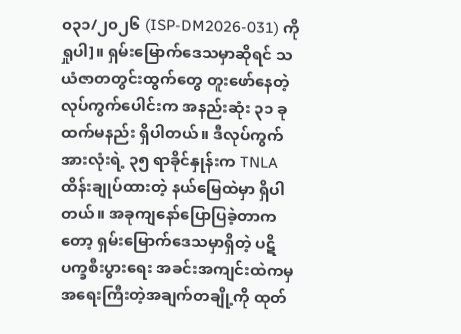၀၃၁/၂၀၂၆ (ISP-DM2026-031) ကိုရှုပါ]။ ရှမ်းမြောက်ဒေသမှာဆိုရင် သယံဇာတတွင်းထွက်တွေ တူးဖော်နေတဲ့လုပ်ကွက်ပေါင်းက အနည်းဆုံး ၃၁ ခု ထက်မနည်း ရှိပါတယ်။ ဒီလုပ်ကွက်အားလုံးရဲ့ ၃၅ ရာခိုင်နှုန်းက TNLA ထိန်းချုပ်ထားတဲ့ နယ်မြေထဲမှာ ရှိပါတယ်။ အခုကျနော်ပြောပြခဲ့တာကတော့ ရှမ်းမြောက်ဒေသမှာရှိတဲ့ ပဋိပက္ခစီးပွားရေး အခင်းအကျင်းထဲကမှ အရေးကြီးတဲ့အချက်တချို့ကို ထုတ်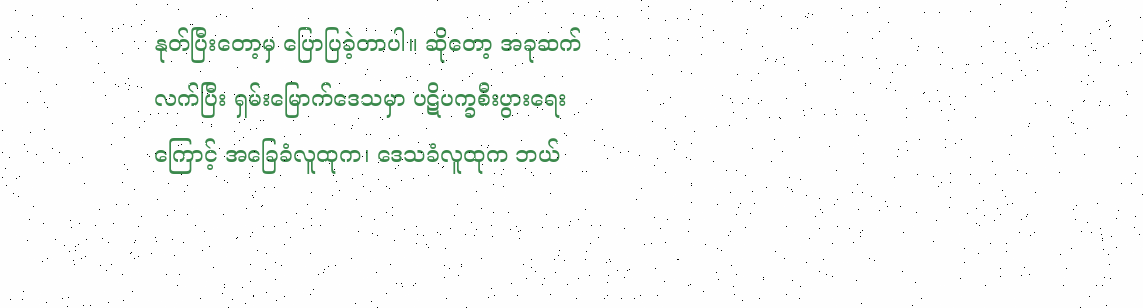နုတ်ပြီးတော့မှ ပြောပြခဲ့တာပါ။ ဆိုတော့ အခုဆက်လက်ပြီး ရှမ်းမြောက်ဒေသမှာ ပဋိပက္ခစီးပွားရေးကြောင့် အခြေခံလူထုက၊ ဒေသခံလူထုက ဘယ်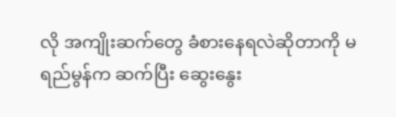လို အကျိုးဆက်တွေ ခံစားနေရလဲဆိုတာကို မရည်မွန်က ဆက်ပြီး ဆွေးနွေး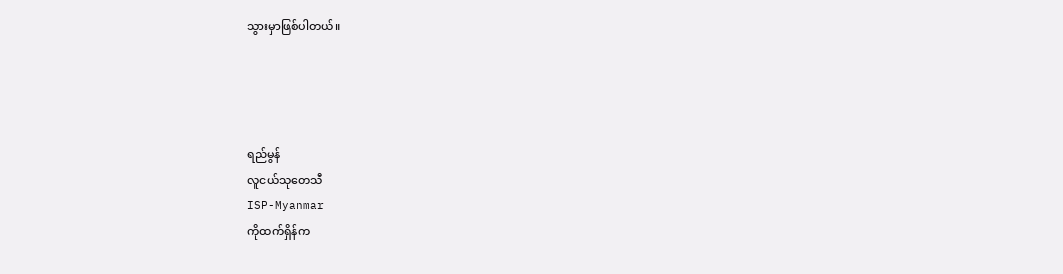သွားမှာဖြစ်ပါတယ်။




ရည်မွန်
လူငယ်သုတေသီ
ISP-Myanmar
ကိုထက်ရှိန်က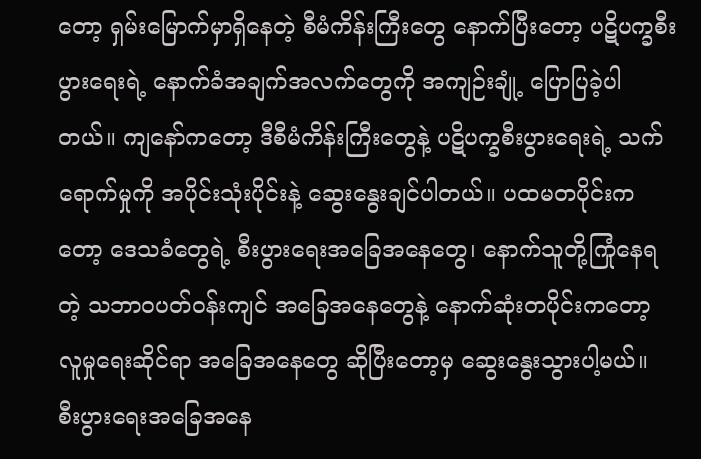တော့ ရှမ်းမြောက်မှာရှိနေတဲ့ စီမံကိန်းကြီးတွေ နောက်ပြီးတော့ ပဋိပက္ခစီးပွားရေးရဲ့ နောက်ခံအချက်အလက်တွေကို အကျဉ်းချုံ့ ပြောပြခဲ့ပါတယ်။ ကျနော်ကတော့ ဒီစီမံကိန်းကြီးတွေနဲ့ ပဋိပက္ခစီးပွားရေးရဲ့ သက်ရောက်မှုကို အပိုင်းသုံးပိုင်းနဲ့ ဆွေးနွေးချင်ပါတယ်။ ပထမတပိုင်းကတော့ ဒေသခံတွေရဲ့ စီးပွားရေးအခြေအနေတွေ၊ နောက်သူတို့ကြုံနေရတဲ့ သဘာဝပတ်ဝန်းကျင် အခြေအနေတွေနဲ့ နောက်ဆုံးတပိုင်းကတော့ လူမှုရေးဆိုင်ရာ အခြေအနေတွေ ဆိုပြီးတော့မှ ဆွေးနွေးသွားပါ့မယ်။
စီးပွားရေးအခြေအနေ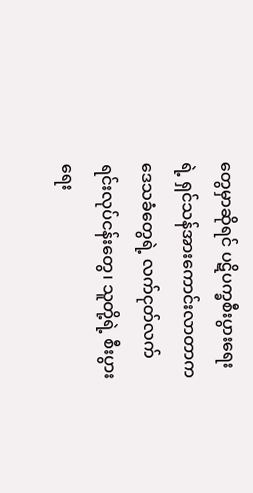တွေမှာဆိုရင် ပဋိပက္ခစီးပွားရေးရဲ့ ရှင်သန်အားကောင်းလာတာက ဒေသခံတွေရဲ့ လက်ငုတ်လက်ရင်းလုပ်ငန်းတွေ၊ သူတို့ရဲ့ စီးပွားရေး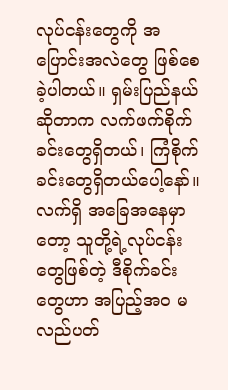လုပ်ငန်းတွေကို အပြောင်းအလဲတွေ ဖြစ်စေခဲ့ပါတယ်။ ရှမ်းပြည်နယ်ဆိုတာက လက်ဖက်စိုက်ခင်းတွေရှိတယ်၊ ကြံစိုက်ခင်းတွေရှိတယ်ပေါ့နော်။ လက်ရှိ အခြေအနေမှာတော့ သူတို့ရဲ့လုပ်ငန်းတွေဖြစ်တဲ့ ဒီစိုက်ခင်းတွေဟာ အပြည့်အဝ မလည်ပတ်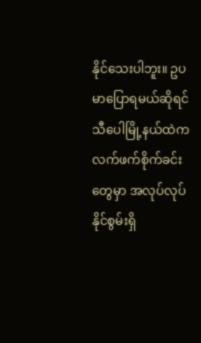နိုင်သေးပါဘူး။ ဥပမာပြောရမယ်ဆိုရင် သီပေါမြို့နယ်ထဲက လက်ဖက်စိုက်ခင်းတွေမှာ အလုပ်လုပ်နိုင်စွမ်းရှိ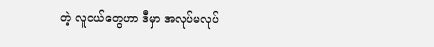တဲ့ လူငယ်တွေဟာ ဒီမှာ အလုပ်မလုပ်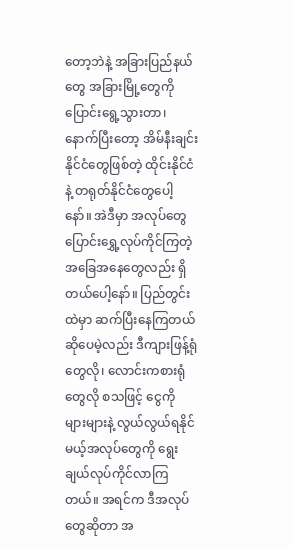တော့ဘဲနဲ့ အခြားပြည်နယ်တွေ အခြားမြို့တွေကို ပြောင်းရွေ့သွားတာ၊ နောက်ပြီးတော့ အိမ်နီးချင်းနိုင်ငံတွေဖြစ်တဲ့ ထိုင်းနိုင်ငံနဲ့ တရုတ်နိုင်ငံတွေပေါ့နော်။ အဲဒီမှာ အလုပ်တွေ ပြောင်းရွှေ့လုပ်ကိုင်ကြတဲ့ အခြေအနေတွေလည်း ရှိတယ်ပေါ့နော်။ ပြည်တွင်းထဲမှာ ဆက်ပြီးနေကြတယ် ဆိုပေမဲ့လည်း ဒီကျားဖြန့်ရုံတွေလို၊ လောင်းကစားရုံတွေလို စသဖြင့် ငွေကို များများနဲ့ လွယ်လွယ်ရနိုင်မယ့်အလုပ်တွေကို ရွေးချယ်လုပ်ကိုင်လာကြတယ်။ အရင်က ဒီအလုပ်တွေဆိုတာ အ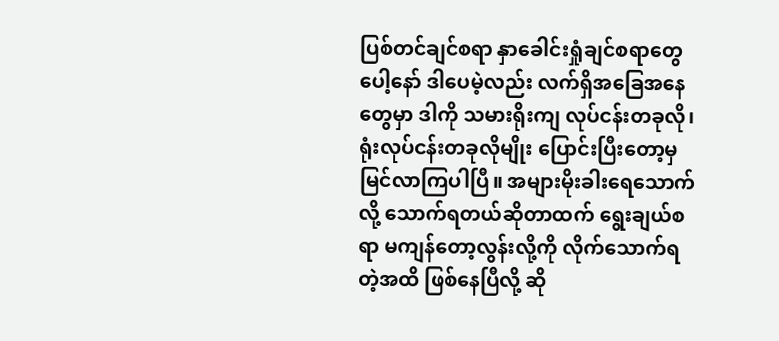ပြစ်တင်ချင်စရာ နှာခေါင်းရှုံချင်စရာတွေပေါ့နော် ဒါပေမဲ့လည်း လက်ရှိအခြေအနေတွေမှာ ဒါကို သမားရိုးကျ လုပ်ငန်းတခုလို၊ ရုံးလုပ်ငန်းတခုလိုမျိုး ပြောင်းပြီးတော့မှ မြင်လာကြပါပြီ။ အများမိုးခါးရေသောက်လို့ သောက်ရတယ်ဆိုတာထက် ရွေးချယ်စရာ မကျန်တော့လွန်းလို့ကို လိုက်သောက်ရတဲ့အထိ ဖြစ်နေပြီလို့ ဆို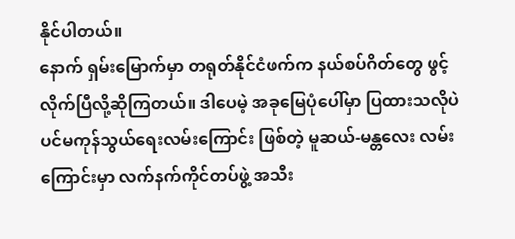နိုင်ပါတယ်။
နောက် ရှမ်းမြောက်မှာ တရုတ်နိုင်ငံဖက်က နယ်စပ်ဂိတ်တွေ ဖွင့်လိုက်ပြီလို့ဆိုကြတယ်။ ဒါပေမဲ့ အခုမြေပုံပေါ်မှာ ပြထားသလိုပဲ ပင်မကုန်သွယ်ရေးလမ်းကြောင်း ဖြစ်တဲ့ မူဆယ်-မန္တလေး လမ်းကြောင်းမှာ လက်နက်ကိုင်တပ်ဖွဲ့ အသီး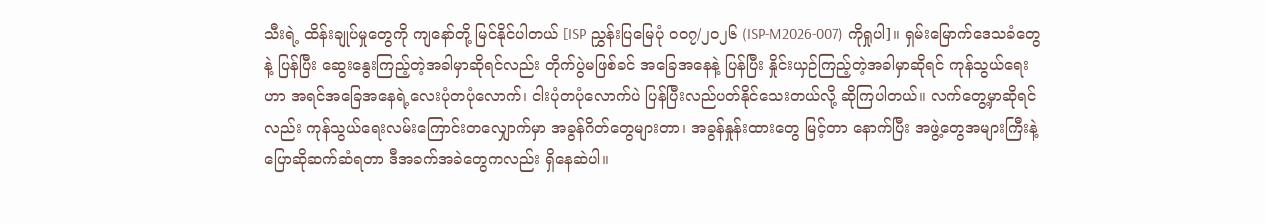သီးရဲ့ ထိန်းချုပ်မှုတွေကို ကျနော်တို့ မြင်နိုင်ပါတယ် [ISP ညွှန်းပြမြေပုံ ၀၀၇/၂၀၂၆ (ISP-M2026-007) ကိုရှုပါ]။ ရှမ်းမြောက်ဒေသခံတွေနဲ့ ပြန်ပြီး ဆွေးနွေးကြည့်တဲ့အခါမှာဆိုရင်လည်း တိုက်ပွဲမဖြစ်ခင် အခြေအနေနဲ့ ပြန်ပြီး နှိုင်းယှဉ်ကြည့်တဲ့အခါမှာဆိုရင် ကုန်သွယ်ရေးဟာ အရင်အခြေအနေရဲ့လေးပုံတပုံလောက်၊ ငါးပုံတပုံလောက်ပဲ ပြန်ပြီးလည်ပတ်နိုင်သေးတယ်လို့ ဆိုကြပါတယ်။ လက်တွေ့မှာဆိုရင်လည်း ကုန်သွယ်ရေးလမ်းကြောင်းတလျှောက်မှာ အခွန်ဂိတ်တွေများတာ၊ အခွန်နှုန်းထားတွေ မြင့်တာ နောက်ပြီး အဖွဲ့တွေအများကြီးနဲ့ ပြောဆိုဆက်ဆံရတာ ဒီအခက်အခဲတွေကလည်း ရှိနေဆဲပါ။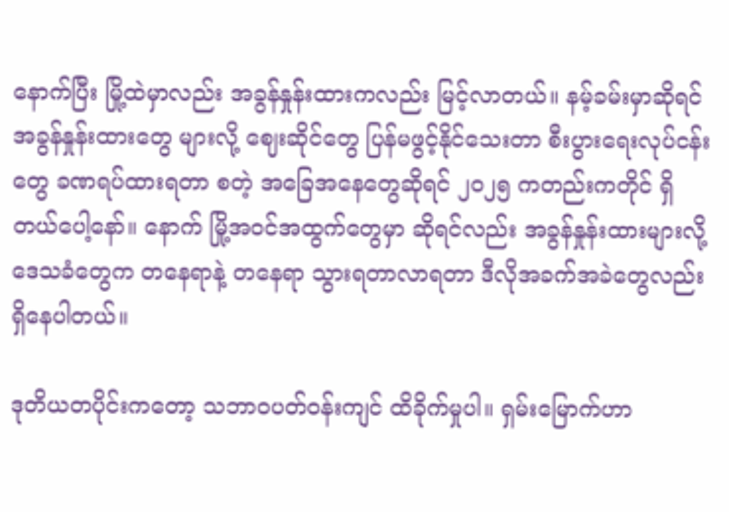နောက်ပြီး မြို့ထဲမှာလည်း အခွန်နှုန်းထားကလည်း မြင့်လာတယ်။ နမ့်ခမ်းမှာဆိုရင် အခွန်နှုန်းထားတွေ များလို့ ဈေးဆိုင်တွေ ပြန်မဖွင့်နိုင်သေးတာ စီးပွားရေးလုပ်ငန်းတွေ ခဏရပ်ထားရတာ စတဲ့ အခြေအနေတွေဆိုရင် ၂၀၂၅ ကတည်းကတိုင် ရှိတယ်ပေါ့နော်။ နောက် မြို့အဝင်အထွက်တွေမှာ ဆိုရင်လည်း အခွန်နှုန်းထားများလို့ ဒေသခံတွေက တနေရာနဲ့ တနေရာ သွားရတာလာရတာ ဒီလိုအခက်အခဲတွေလည်း ရှိနေပါတယ်။

ဒုတိယတပိုင်းကတော့ သဘာဝပတ်ဝန်းကျင် ထိခိုက်မှုပါ။ ရှမ်းမြောက်ဟာ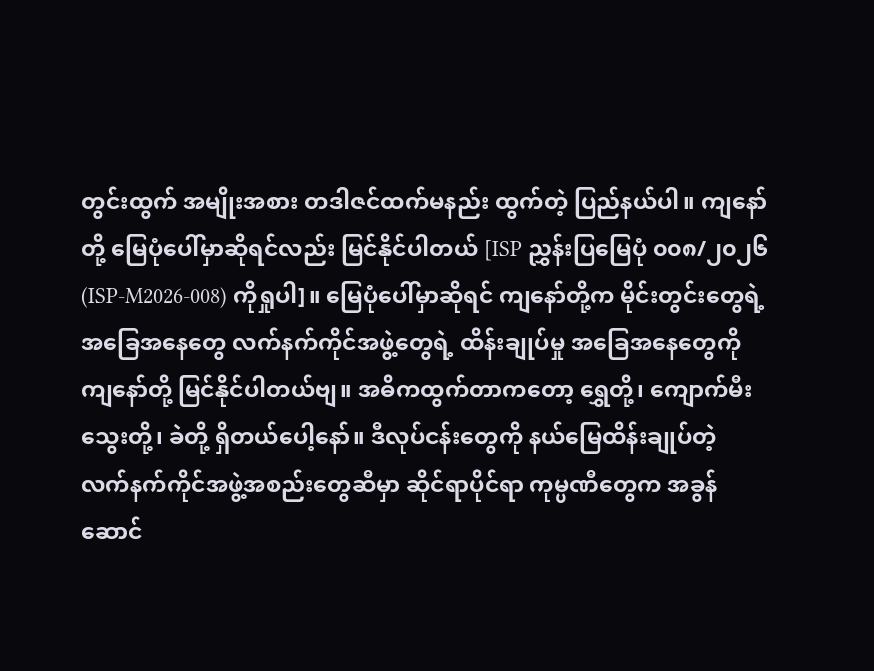တွင်းထွက် အမျိုးအစား တဒါဇင်ထက်မနည်း ထွက်တဲ့ ပြည်နယ်ပါ။ ကျနော်တို့ မြေပုံပေါ်မှာဆိုရင်လည်း မြင်နိုင်ပါတယ် [ISP ညွှန်းပြမြေပုံ ၀၀၈/၂၀၂၆ (ISP-M2026-008) ကိုရှုပါ]။ မြေပုံပေါ်မှာဆိုရင် ကျနော်တို့က မိုင်းတွင်းတွေရဲ့ အခြေအနေတွေ လက်နက်ကိုင်အဖွဲ့တွေရဲ့ ထိန်းချုပ်မှု အခြေအနေတွေကို ကျနော်တို့ မြင်နိုင်ပါတယ်ဗျ။ အဓိကထွက်တာကတော့ ရွှေတို့၊ ကျောက်မီးသွေးတို့၊ ခဲတို့ ရှိတယ်ပေါ့နော်။ ဒီလုပ်ငန်းတွေကို နယ်မြေထိန်းချုပ်တဲ့ လက်နက်ကိုင်အဖွဲ့အစည်းတွေဆီမှာ ဆိုင်ရာပိုင်ရာ ကုမ္ပဏီတွေက အခွန်ဆောင်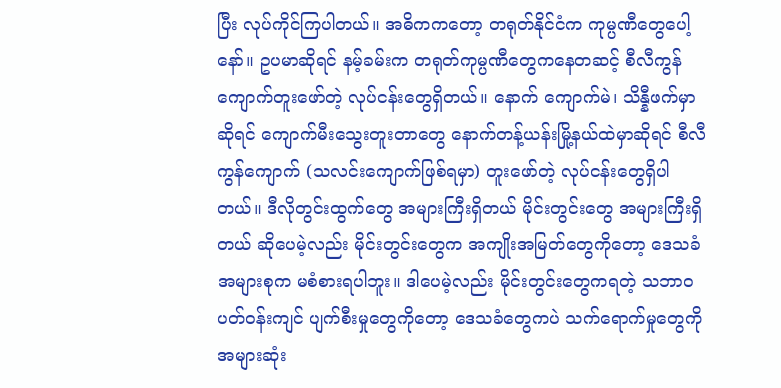ပြီး လုပ်ကိုင်ကြပါတယ်။ အဓိကကတော့ တရုတ်နိုင်ငံက ကုမ္ပဏီတွေပေါ့နော်။ ဥပမာဆိုရင် နမ့်ခမ်းက တရုတ်ကုမ္ပဏီတွေကနေတဆင့် စီလီကွန်ကျောက်တူးဖော်တဲ့ လုပ်ငန်းတွေရှိတယ်။ နောက် ကျောက်မဲ၊ သိန္နီဖက်မှာဆိုရင် ကျောက်မီးသွေးတူးတာတွေ နောက်တန့်ယန်းမြို့နယ်ထဲမှာဆိုရင် စီလီကွန်ကျောက် (သလင်းကျောက်ဖြစ်ရမှာ) တူးဖော်တဲ့ လုပ်ငန်းတွေရှိပါတယ်။ ဒီလိုတွင်းထွက်တွေ အများကြီးရှိတယ် မိုင်းတွင်းတွေ အများကြီးရှိတယ် ဆိုပေမဲ့လည်း မိုင်းတွင်းတွေက အကျိုးအမြတ်တွေကိုတော့ ဒေသခံအများစုက မစံစားရပါဘူး။ ဒါပေမဲ့လည်း မိုင်းတွင်းတွေကရတဲ့ သဘာဝပတ်ဝန်းကျင် ပျက်စီးမှုတွေကိုတော့ ဒေသခံတွေကပဲ သက်ရောက်မှုတွေကို အများဆုံး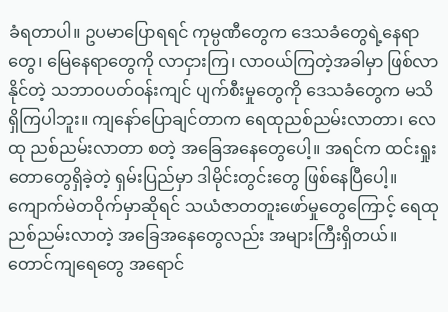ခံရတာပါ။ ဥပမာပြောရရင် ကုမ္ပဏီတွေက ဒေသခံတွေရဲ့နေရာတွေ၊ မြေနေရာတွေကို လာငှားကြ၊ လာဝယ်ကြတဲ့အခါမှာ ဖြစ်လာနိုင်တဲ့ သဘာဝပတ်ဝန်းကျင် ပျက်စီးမှုတွေကို ဒေသခံတွေက မသိရှိကြပါဘူး။ ကျနော်ပြောချင်တာက ရေထုညစ်ညမ်းလာတာ၊ လေထု ညစ်ညမ်းလာတာ စတဲ့ အခြေအနေတွေပေါ့။ အရင်က ထင်းရှုးတောတွေရှိခဲ့တဲ့ ရှမ်းပြည်မှာ ဒါမိုင်းတွင်းတွေ ဖြစ်နေပြီပေါ့။ ကျောက်မဲတဝိုက်မှာဆိုရင် သယံဇာတတူးဖော်မှုတွေကြောင့် ရေထုညစ်ညမ်းလာတဲ့ အခြေအနေတွေလည်း အများကြီးရှိတယ်။ တောင်ကျရေတွေ အရောင်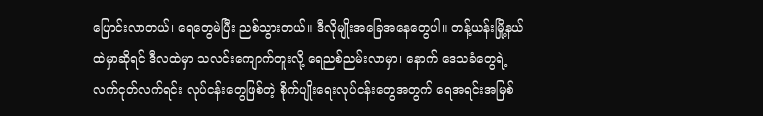ပြောင်းလာတယ်၊ ရေတွေမဲပြီး ညစ်သွားတယ်။ ဒီလိုမျိုးအခြေအနေတွေပါ။ တန့်ယန်းမြို့နယ်ထဲမှာဆိုရင် ဒီလထဲမှာ သလင်းကျောက်တူးလို့ ရေညစ်ညမ်းလာမှာ၊ နောက် ဒေသခံတွေရဲ့ လက်ငုတ်လက်ရင်း လုပ်ငန်းတွေဖြစ်တဲ့ စိုက်ပျိုးရေးလုပ်ငန်းတွေအတွက် ရေအရင်းအမြစ်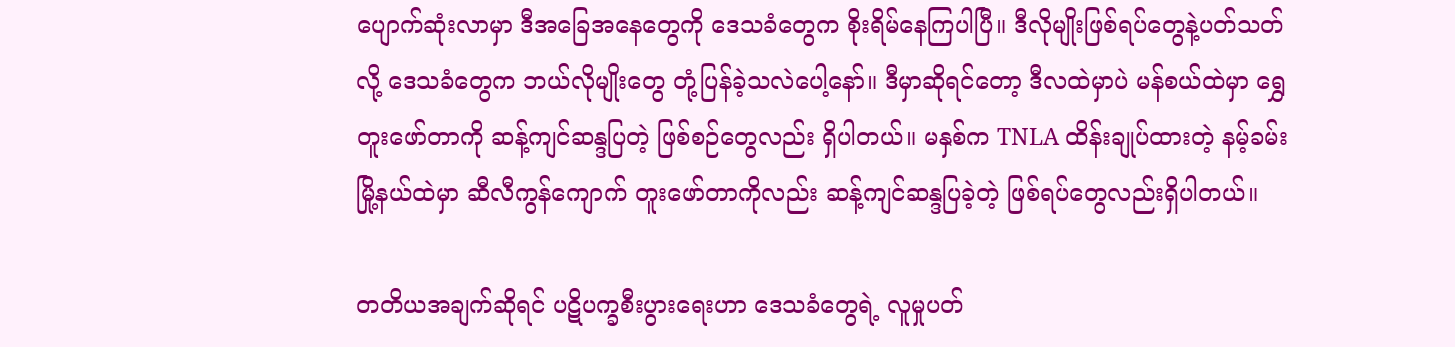ပျောက်ဆုံးလာမှာ ဒီအခြေအနေတွေကို ဒေသခံတွေက စိုးရိမ်နေကြပါပြီ။ ဒီလိုမျိုးဖြစ်ရပ်တွေနဲ့ပတ်သတ်လို့ ဒေသခံတွေက ဘယ်လိုမျိုးတွေ တုံ့ပြန်ခဲ့သလဲပေါ့နော်။ ဒီမှာဆိုရင်တော့ ဒီလထဲမှာပဲ မန်စယ်ထဲမှာ ရွှေတူးဖော်တာကို ဆန့်ကျင်ဆန္ဒပြတဲ့ ဖြစ်စဉ်တွေလည်း ရှိပါတယ်။ မနှစ်က TNLA ထိန်းချုပ်ထားတဲ့ နမ့်ခမ်းမြို့နယ်ထဲမှာ ဆီလီကွန်ကျောက် တူးဖော်တာကိုလည်း ဆန့်ကျင်ဆန္ဒပြခဲ့တဲ့ ဖြစ်ရပ်တွေလည်းရှိပါတယ်။

တတိယအချက်ဆိုရင် ပဋိပက္ခစီးပွားရေးဟာ ဒေသခံတွေရဲ့ လူမှုပတ်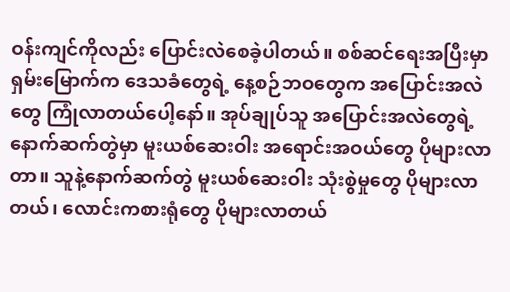ဝန်းကျင်ကိုလည်း ပြောင်းလဲစေခဲ့ပါတယ်။ စစ်ဆင်ရေးအပြီးမှာ ရှမ်းမြောက်က ဒေသခံတွေရဲ့ နေ့စဉ်ဘဝတွေက အပြောင်းအလဲတွေ ကြုံလာတယ်ပေါ့နော်။ အုပ်ချုပ်သူ အပြောင်းအလဲတွေရဲ့ နောက်ဆက်တွဲမှာ မူးယစ်ဆေးဝါး အရောင်းအဝယ်တွေ ပိုများလာတာ။ သူနဲ့နောက်ဆက်တွဲ မူးယစ်ဆေးဝါး သုံးစွဲမှုတွေ ပိုများလာတယ်၊ လောင်းကစားရုံတွေ ပိုများလာတယ်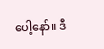ပေါ့နော်။ ဒီ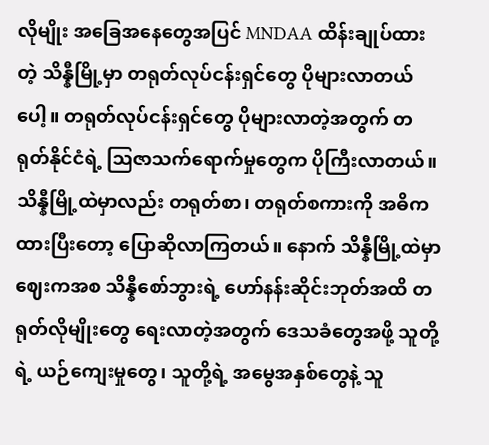လိုမျိုး အခြေအနေတွေအပြင် MNDAA ထိန်းချုပ်ထားတဲ့ သိန္နီမြို့မှာ တရုတ်လုပ်ငန်းရှင်တွေ ပိုများလာတယ်ပေါ့။ တရုတ်လုပ်ငန်းရှင်တွေ ပိုများလာတဲ့အတွက် တရုတ်နိုင်ငံရဲ့ ဩဇာသက်ရောက်မှုတွေက ပိုကြီးလာတယ်။ သိန္နီမြို့ထဲမှာလည်း တရုတ်စာ၊ တရုတ်စကားကို အဓိကထားပြီးတော့ ပြောဆိုလာကြတယ်။ နောက် သိန္နီမြို့ထဲမှာ ဈေးကအစ သိန္နီစော်ဘွားရဲ့ ဟော်နန်းဆိုင်းဘုတ်အထိ တရုတ်လိုမျိုးတွေ ရေးလာတဲ့အတွက် ဒေသခံတွေအဖို့ သူတို့ရဲ့ ယဉ်ကျေးမှုတွေ၊ သူတို့ရဲ့ အမွေအနှစ်တွေနဲ့ သူ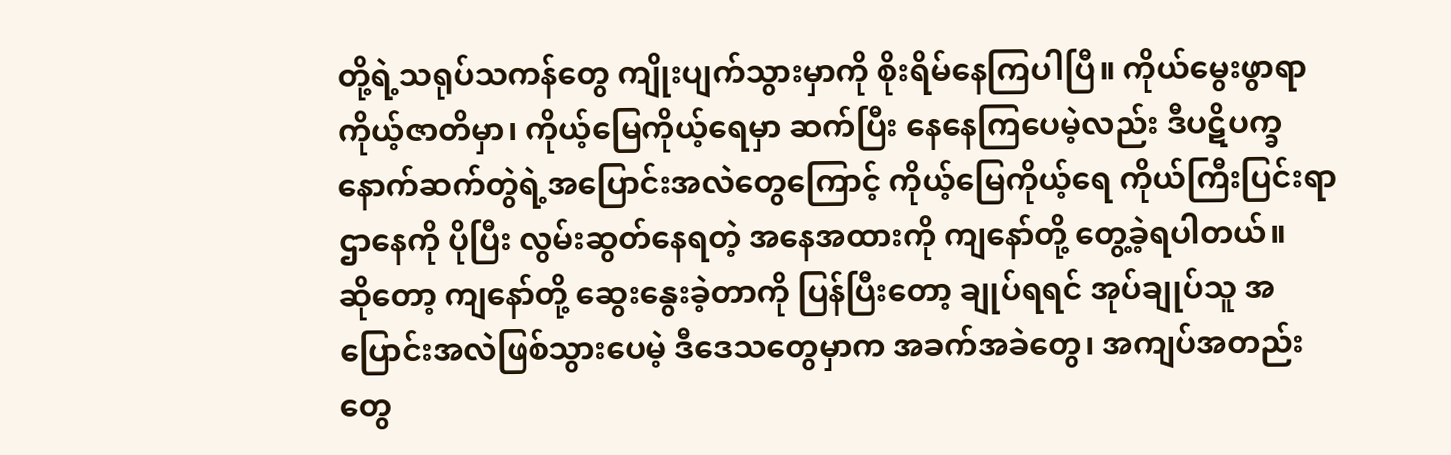တို့ရဲ့သရုပ်သကန်တွေ ကျိုးပျက်သွားမှာကို စိုးရိမ်နေကြပါပြီ။ ကိုယ်မွေးဖွာရာ ကိုယ့်ဇာတိမှာ၊ ကိုယ့်မြေကိုယ့်ရေမှာ ဆက်ပြီး နေနေကြပေမဲ့လည်း ဒီပဋိပက္ခနောက်ဆက်တွဲရဲ့အပြောင်းအလဲတွေကြောင့် ကိုယ့်မြေကိုယ့်ရေ ကိုယ်ကြီးပြင်းရာ ဌာနေကို ပိုပြီး လွမ်းဆွတ်နေရတဲ့ အနေအထားကို ကျနော်တို့ တွေ့ခဲ့ရပါတယ်။
ဆိုတော့ ကျနော်တို့ ဆွေးနွေးခဲ့တာကို ပြန်ပြီးတော့ ချုပ်ရရင် အုပ်ချုပ်သူ အပြောင်းအလဲဖြစ်သွားပေမဲ့ ဒီဒေသတွေမှာက အခက်အခဲတွေ၊ အကျပ်အတည်းတွေ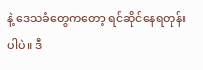နဲ့ ဒေသခံတွေကတော့ ရင်ဆိုင်နေရတုန်းပါပဲ။ ဒီ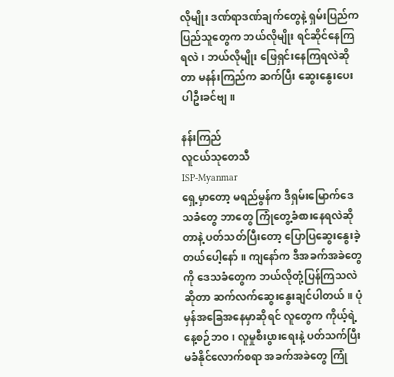လိုမျိုး ဒဏ်ရာဒဏ်ချက်တွေနဲ့ ရှမ်းပြည်က ပြည်သူတွေက ဘယ်လိုမျိုး ရင်ဆိုင်နေကြရလဲ၊ ဘယ်လိုမျိုး ဖြေရှင်းနေကြရလဲဆိုတာ မနန်းကြည်က ဆက်ပြီး ဆွေးနွေးပေးပါဦးခင်ဗျ။

နန်းကြည်
လူငယ်သုတေသီ
ISP-Myanmar
ရှေ့မှာတော့ မရည်မွန်က ဒီရှမ်းမြောက်ဒေသခံတွေ ဘာတွေ ကြုံတွေ့ခံစားနေရလဲဆိုတာနဲ့ ပတ်သတ်ပြီးတော့ ပြောပြဆွေးနွေးခဲ့တယ်ပေါ့နော်။ ကျနော်က ဒီအခက်အခဲတွေကို ဒေသခံတွေက ဘယ်လိုတုံ့ပြန်ကြသလဲဆိုတာ ဆက်လက်ဆွေးနွေးချင်ပါတယ်။ ပုံမှန်အခြေအနေမှာဆိုရင် လူတွေက ကိုယ့်ရဲ့နေ့စဉ်ဘဝ၊ လူမှုစီးပွားရေးနဲ့ ပတ်သက်ပြီး မခံနိုင်လောက်စရာ အခက်အခဲတွေ ကြုံ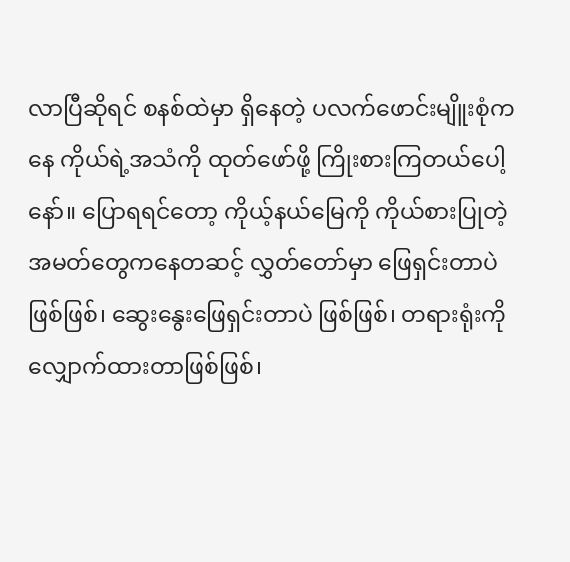လာပြီဆိုရင် စနစ်ထဲမှာ ရှိနေတဲ့ ပလက်ဖောင်းမျိူးစုံကနေ ကိုယ်ရဲ့အသံကို ထုတ်ဖော်ဖို့ ကြိုးစားကြတယ်ပေါ့နော်။ ပြောရရင်တော့ ကိုယ့်နယ်မြေကို ကိုယ်စားပြုတဲ့ အမတ်တွေကနေတဆင့် လွှတ်တော်မှာ ဖြေရှင်းတာပဲ ဖြစ်ဖြစ်၊ ဆွေးနွေးဖြေရှင်းတာပဲ ဖြစ်ဖြစ်၊ တရားရုံးကို လျှောက်ထားတာဖြစ်ဖြစ်၊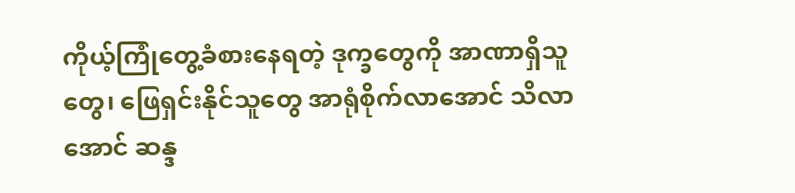ကိုယ့်ကြုံတွေ့ခံစားနေရတဲ့ ဒုက္ခတွေကို အာဏာရှိသူတွေ၊ ဖြေရှင်းနိုင်သူတွေ အာရုံစိုက်လာအောင် သိလာအောင် ဆန္ဒ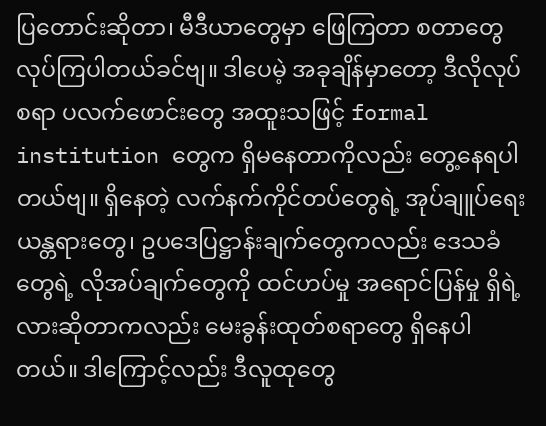ပြတောင်းဆိုတာ၊ မီဒီယာတွေမှာ ဖြေကြတာ စတာတွေ လုပ်ကြပါတယ်ခင်ဗျ။ ဒါပေမဲ့ အခုချိန်မှာတော့ ဒီလိုလုပ်စရာ ပလက်ဖောင်းတွေ အထူးသဖြင့် formal institution တွေက ရှိမနေတာကိုလည်း တွေ့နေရပါတယ်ဗျ။ ရှိနေတဲ့ လက်နက်ကိုင်တပ်တွေရဲ့ အုပ်ချူပ်ရေးယန္တရားတွေ၊ ဥပဒေပြဋ္ဌာန်းချက်တွေကလည်း ဒေသခံတွေရဲ့ လိုအပ်ချက်တွေကို ထင်ဟပ်မှု အရောင်ပြန်မှု ရှိရဲ့လားဆိုတာကလည်း မေးခွန်းထုတ်စရာတွေ ရှိနေပါတယ်။ ဒါကြောင့်လည်း ဒီလူထုတွေ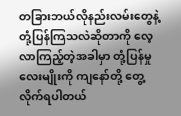တခြားဘယ်လိုနည်းလမ်းတွေနဲ့ တုံ့ပြန်ကြသလဲဆိုတာကို လေ့လာကြည့်တဲ့အခါမှာ တုံ့ပြန်မှု လေးမျိုးကို ကျနော်တို့ တွေ့လိုက်ရပါတယ်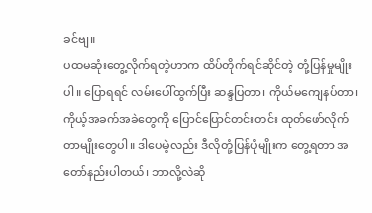ခင်ဗျ။
ပထမဆုံးတွေ့လိုက်ရတဲ့ဟာက ထိပ်တိုက်ရင်ဆိုင်တဲ့ တုံ့ပြန်မှုမျိုးပါ။ ပြောရရင် လမ်းပေါ်ထွက်ပြီး ဆန္ဒပြတာ၊ ကိုယ်မကျေနပ်တာ၊ ကိုယ့်အခက်အခဲတွေကို ပြောင်ပြောင်တင်းတင်း ထုတ်ဖော်လိုက်တာမျိုးတွေပါ။ ဒါပေမဲ့လည်း ဒီလိုတုံ့ပြန်ပုံမျိုးက တွေ့ရတာ အတော်နည်းပါတယ်၊ ဘာလို့လဲဆို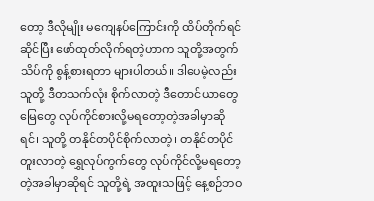တော့ ဒီလိုမျိုး မကျေနပ်ကြောင်းကို ထိပ်တိုက်ရင်ဆိုင်ပြီး ဖော်ထုတ်လိုက်ရတဲ့ဟာက သူတို့အတွက် သိပ်ကို စွန့်စားရတာ များပါတယ်။ ဒါပေမဲ့လည်း သူတို့ ဒီတသက်လုံး စိုက်လာတဲ့ ဒီတောင်ယာတွေ မြေတွေ လုပ်ကိုင်စားလို့မရတော့တဲ့အခါမှာဆိုရင်၊ သူတို့ တနိုင်တပိုင်စိုက်လာတဲ့၊ တနိုင်တပိုင်တူးလာတဲ့ ရွှေလုပ်ကွက်တွေ လုပ်ကိုင်လို့မရတော့တဲ့အခါမှာဆိုရင် သူတို့ရဲ့ အထူးသဖြင့် နေ့စဉ်ဘဝ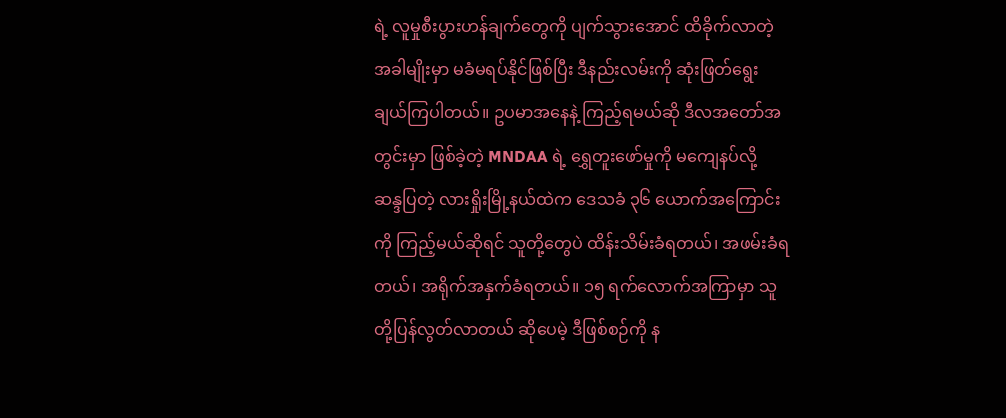ရဲ့ လူမှုစီးပွားဟန်ချက်တွေကို ပျက်သွားအောင် ထိခိုက်လာတဲ့အခါမျိုးမှာ မခံမရပ်နိုင်ဖြစ်ပြီး ဒီနည်းလမ်းကို ဆုံးဖြတ်ရွေးချယ်ကြပါတယ်။ ဥပမာအနေနဲ့ ကြည့်ရမယ်ဆို ဒီလအတော်အတွင်းမှာ ဖြစ်ခဲ့တဲ့ MNDAA ရဲ့ ရွှေတူးဖော်မှုကို မကျေနပ်လို့ ဆန္ဒပြတဲ့ လားရှိုးမြို့နယ်ထဲက ဒေသခံ ၃၆ ယောက်အကြောင်းကို ကြည့်မယ်ဆိုရင် သူတို့တွေပဲ ထိန်းသိမ်းခံရတယ်၊ အဖမ်းခံရတယ်၊ အရိုက်အနှက်ခံရတယ်။ ၁၅ ရက်လောက်အကြာမှာ သူတို့ပြန်လွတ်လာတယ် ဆိုပေမဲ့ ဒီဖြစ်စဉ်ကို န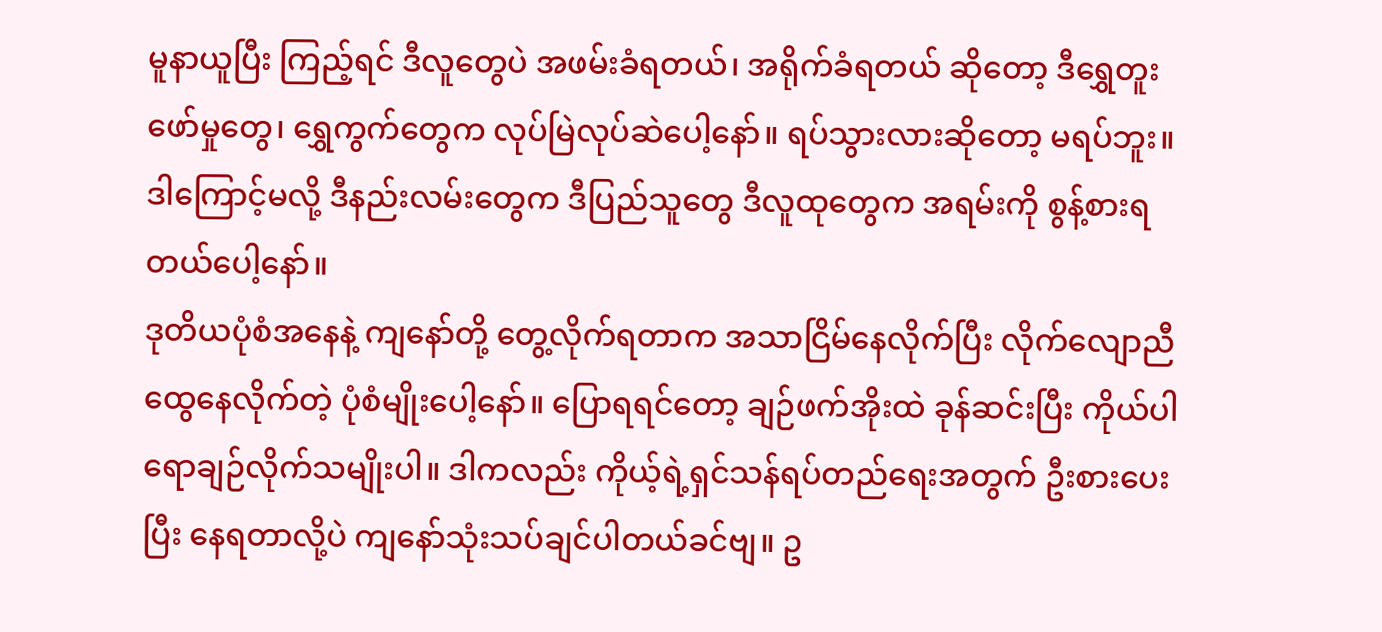မူနာယူပြီး ကြည့်ရင် ဒီလူတွေပဲ အဖမ်းခံရတယ်၊ အရိုက်ခံရတယ် ဆိုတော့ ဒီရွှေတူးဖော်မှုတွေ၊ ရွှေကွက်တွေက လုပ်မြဲလုပ်ဆဲပေါ့နော်။ ရပ်သွားလားဆိုတော့ မရပ်ဘူး။ ဒါကြောင့်မလို့ ဒီနည်းလမ်းတွေက ဒီပြည်သူတွေ ဒီလူထုတွေက အရမ်းကို စွန့်စားရတယ်ပေါ့နော်။
ဒုတိယပုံစံအနေနဲ့ ကျနော်တို့ တွေ့လိုက်ရတာက အသာငြိမ်နေလိုက်ပြီး လိုက်လျောညီထွေနေလိုက်တဲ့ ပုံစံမျိုးပေါ့နော်။ ပြောရရင်တော့ ချဉ်ဖက်အိုးထဲ ခုန်ဆင်းပြီး ကိုယ်ပါရောချဉ်လိုက်သမျိုးပါ။ ဒါကလည်း ကိုယ့်ရဲ့ရှင်သန်ရပ်တည်ရေးအတွက် ဦးစားပေးပြီး နေရတာလို့ပဲ ကျနော်သုံးသပ်ချင်ပါတယ်ခင်ဗျ။ ဥ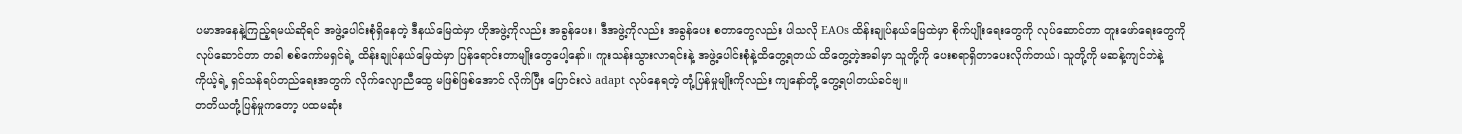ပမာအနေနဲ့ကြည့်ရမယ်ဆိုရင် အဖွဲ့ပေါင်းစုံရှိနေတဲ့ ဒီနယ်မြေထဲမှာ ဟိုအဖွဲ့ကိုလည်း အခွန်ပေး၊ ဒီအဖွဲ့ကိုလည်း အခွန်ပေး စတာတွေလည်း ပါသလို EAOs ထိန်းချုပ်နယ်မြေထဲမှာ စိုက်ပျိုးရေးတွေကို လုပ်ဆောင်တာ တူးဖော်ရေးတွေကို လုပ်ဆောင်တာ တခါ စစ်ကော်မရှင်ရဲ့ ထိန်းချုပ်နယ်မြေထဲမှာ ပြန်ရောင်းတာမျိုးတွေပေါ့နော်။ ကူးသန်းသွားလာရင်းနဲ့ အဖွဲ့ပေါင်းစုံနဲ့ထိတွေ့ရတယ် ထိတွေ့တဲ့အခါမှာ သူတို့ကို ပေးစရာရှိတာပေးလိုက်တယ်၊ သူတို့ကို မဆန့်ကျင်ဘဲနဲ့ ကိုယ့်ရဲ့ ရှင်သန်ရပ်တည်ရေးအတွက် လိုက်လျောညီထွေ မဖြစ်ဖြစ်အောင် လိုက်ပြီး ပြောင်းလဲ adapt လုပ်နေရတဲ့ တုံ့ပြန်မှုမျိုးကိုလည်း ကျနော်တို့ တွေ့ရပါတယ်ခင်ဗျ။
တတိယတုံ့ပြန်မှုကတော့ ပထမဆုံး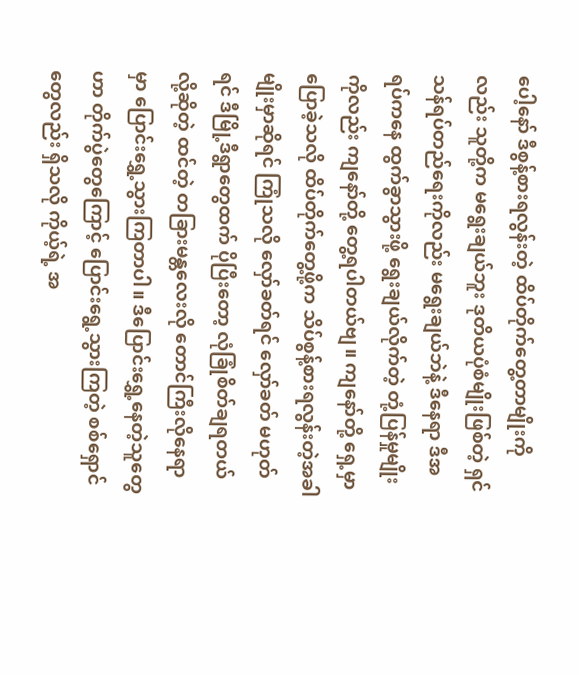ပေါ့နော် ဒီစွန့်စားရလွန်းတဲ့ ထိပ်တိုက်တွေ့တာမျိုးကိုလည်း သူတို့က မရွေးချယ်ဘူး ဒုတိယပုံစံမျိုးဖြစ်တဲ့ ရှင်သန်ရပ်တည်ရေးကိုလည်း မရွေးချယ်ဘဲနဲ့ ဒီနေရာ ဒီအရပ်ကနေ ထွက်ခွာသွားဖို့ ရွေးချယ်လိုက်တဲ့ တုံ့ပြန်မှုမျိုးကိုလည်း ကျနော်တို့ တွေ့ရပါတယ်ဗျ။ ကျနော်တို့ ရှေ့မှာပြောခဲ့သလို ထိပ်တိုက်တွေ့ဖို့က သိပ်စွန့်စားရလွန်းတဲ့အခါမျိုးမှာဆိုရင် ကြုံသလို လှော်ခတ်ရင် လှော်ခတ် မဟုတ်ရင် ဒီမြို့ဒီရွာတွေထက် ပိုပြီးတော့ လုံခြုံစိတ်ချရတယ်လို့ဆိုတဲ့ ထင်တဲ့ တခြားမန္တလေးလို တောင်ကြီးလိုနေရာမှာ ပြောင်းရွှေ့သွားကြတာပါ။ ဒီပြောင်းရွှေ့နေတဲ့သူတွေဟာ တိုက်ပွဲတွေကြောင့် ပြောင်းရွေ့သွားကြတဲ့ စစ်ရှောင်တွေလည်း ရှိသလို ကိုယ့်ရဲ့ အ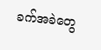ခက်အခဲတွေ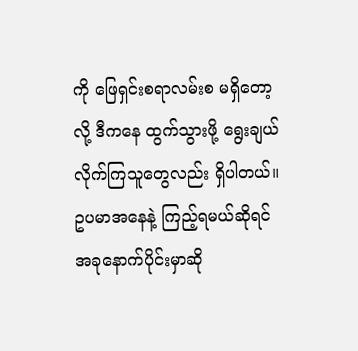ကို ဖြေရှင်းစရာလမ်းစ မရှိတော့လို့ ဒီကနေ ထွက်သွားဖို့ ရွေးချယ်လိုက်ကြသူတွေလည်း ရှိပါတယ်။ ဥပမာအနေနဲ့ ကြည့်ရမယ်ဆိုရင် အခုနောက်ပိုင်းမှာဆို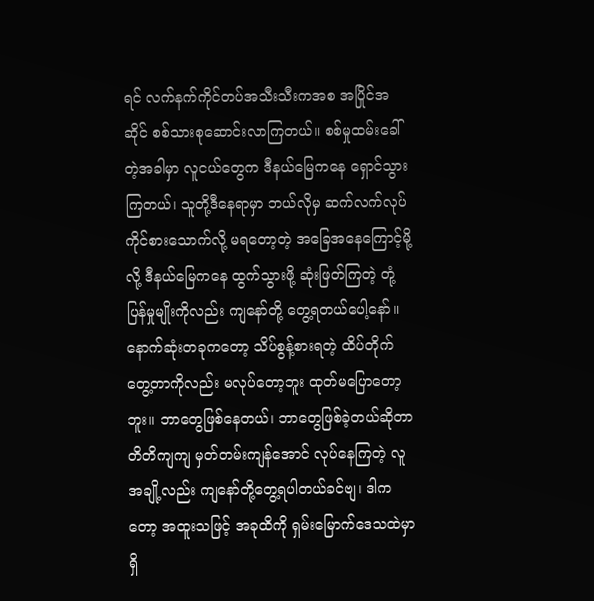ရင် လက်နက်ကိုင်တပ်အသီးသီးကအစ အပြိုင်အဆိုင် စစ်သားစုဆောင်းလာကြတယ်။ စစ်မှုထမ်းခေါ်တဲ့အခါမှာ လူငယ်တွေက ဒီနယ်မြေကနေ ရှောင်သွားကြတယ်၊ သူတို့ဒီနေရာမှာ ဘယ်လိုမှ ဆက်လက်လုပ်ကိုင်စားသောက်လို့ မရတော့တဲ့ အခြေအနေကြောင့်မို့လို့ ဒီနယ်မြေကနေ ထွက်သွားဖို့ ဆုံးဖြတ်ကြတဲ့ တုံ့ပြန်မှုမျိုးကိုလည်း ကျနော်တို့ တွေ့ရတယ်ပေါ့နော်။
နောက်ဆုံးတခုကတော့ သိပ်စွန့်စားရတဲ့ ထိပ်တိုက်တွေ့တာကိုလည်း မလုပ်တော့ဘူး ထုတ်မပြောတော့ဘူး။ ဘာတွေဖြစ်နေတယ်၊ ဘာတွေဖြစ်ခဲ့တယ်ဆိုတာ တိတိကျကျ မှတ်တမ်းကျန်အောင် လုပ်နေကြတဲ့ လူအချို့လည်း ကျနော်တို့တွေ့ရပါတယ်ခင်ဗျ၊ ဒါကတော့ အထူးသဖြင့် အခုထိကို ရှမ်းမြောက်ဒေသထဲမှာ ရှိ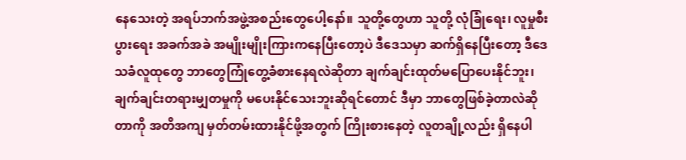နေသေးတဲ့ အရပ်ဘက်အဖွဲ့အစည်းတွေပေါ့နော်။ သူတို့တွေဟာ သူတို့ လုံခြုံရေး၊ လူမှုစီးပွားရေး အခက်အခဲ အမျိုးမျိုးကြားကနေပြီးတော့ပဲ ဒီဒေသမှာ ဆက်ရှိနေပြီးတော့ ဒီဒေသခံလူထုတွေ ဘာတွေကြုံတွေ့ခံစားနေရလဲဆိုတာ ချက်ချင်းထုတ်မပြောပေးနိုင်ဘူး၊ ချက်ချင်းတရားမျှတမှုကို မပေးနိုင်သေးဘူးဆိုရင်တောင် ဒီမှာ ဘာတွေဖြစ်ခဲ့တာလဲဆိုတာကို အတိအကျ မှတ်တမ်းထားနိုင်ဖို့အတွက် ကြိုးစားနေတဲ့ လူတချို့လည်း ရှိနေပါ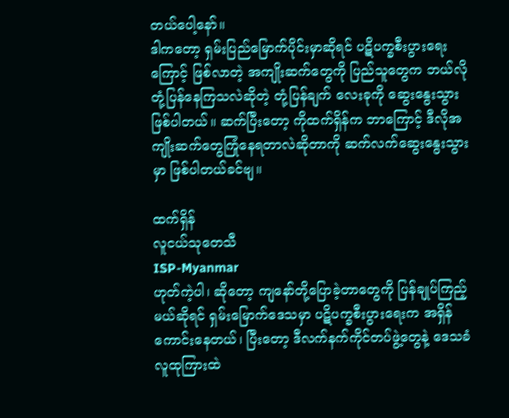တယ်ပေါ့နော်။
ဒါကတော့ ရှမ်းပြည်မြောက်ပိုင်းမှာဆိုရင် ပဋိပက္ခစီးပွားရေးကြောင့် ဖြစ်လာတဲ့ အကျိုးဆက်တွေကို ပြည်သူတွေက ဘယ်လိုတုံ့ပြန်နေကြသလဲဆိုတဲ့ တုံ့ပြန်ချက် လေးခုကို ဆွေးနွေးသွားဖြစ်ပါတယ်။ ဆက်ပြီးတော့ ကိုထက်ရှိန်က ဘာကြောင့် ဒီလိုအကျိုးဆက်တွေကြုံနေရတာလဲဆိုတာကို ဆက်လက်ဆွေးနွေးသွားမှာ ဖြစ်ပါတယ်ခင်ဗျ။

ထက်ရှိန်
လူငယ်သုတေသီ
ISP-Myanmar
ဟုတ်ကဲ့ပါ၊ ဆိုတော့ ကျနော်တို့ပြောခဲ့တာတွေကို ပြန်ချုပ်ကြည့်မယ်ဆိုရင် ရှမ်းမြောက်ဒေသမှာ ပဋိပက္ခစီးပွားရေးက အရှိန်ကောင်းနေတယ်၊ ပြီးတော့ ဒီလက်နက်ကိုင်တပ်ဖွဲ့တွေနဲ့ ဒေသခံလူထုကြားထဲ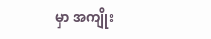မှာ အကျိုး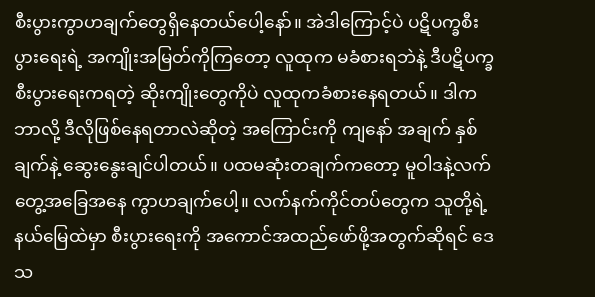စီးပွားကွာဟချက်တွေရှိနေတယ်ပေါ့နော်။ အဲဒါကြောင့်ပဲ ပဋိပက္ခစီးပွားရေးရဲ့ အကျိုးအမြတ်ကိုကြတော့ လူထုက မခံစားရဘဲနဲ့ ဒီပဋိပက္ခစီးပွားရေးကရတဲ့ ဆိုးကျိုးတွေကိုပဲ လူထုကခံစားနေရတယ်။ ဒါကဘာလို့ ဒီလိုဖြစ်နေရတာလဲဆိုတဲ့ အကြောင်းကို ကျနော် အချက် နှစ်ချက်နဲ့ ဆွေးနွေးချင်ပါတယ်။ ပထမဆုံးတချက်ကတော့ မူဝါဒနဲ့လက်တွေ့အခြေအနေ ကွာဟချက်ပေါ့။ လက်နက်ကိုင်တပ်တွေက သူတို့ရဲ့နယ်မြေထဲမှာ စီးပွားရေးကို အကောင်အထည်ဖော်ဖို့အတွက်ဆိုရင် ဒေသ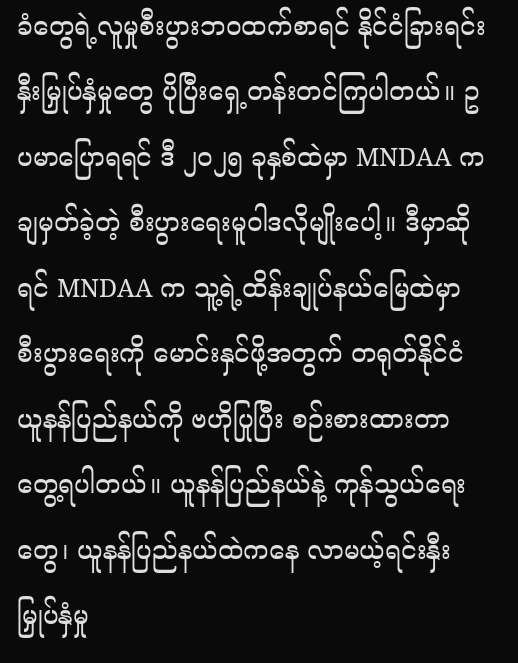ခံတွေရဲ့လူမှုစီးပွားဘဝထက်စာရင် နိုင်ငံခြားရင်းနှီးမြှုပ်နှံမှုတွေ ပိုပြီးရှေ့တန်းတင်ကြပါတယ်။ ဥပမာပြောရရင် ဒီ ၂၀၂၅ ခုနှစ်ထဲမှာ MNDAA ကချမှတ်ခဲ့တဲ့ စီးပွားရေးမူဝါဒလိုမျိုးပေါ့။ ဒီမှာဆိုရင် MNDAA က သူ့ရဲ့ထိန်းချုပ်နယ်မြေထဲမှာ စီးပွားရေးကို မောင်းနှင်ဖို့အတွက် တရုတ်နိုင်ငံ ယူနန်ပြည်နယ်ကို ဗဟိုပြုပြီး စဉ်းစားထားတာတွေ့ရပါတယ်။ ယူနန်ပြည်နယ်နဲ့ ကုန်သွယ်ရေးတွေ၊ ယူနန်ပြည်နယ်ထဲကနေ လာမယ့်ရင်းနှီးမြှုပ်နှံမှု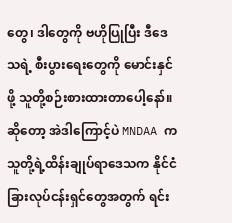တွေ၊ ဒါတွေကို ဗဟိုပြုပြီး ဒီဒေသရဲ့ စီးပွားရေးတွေကို မောင်းနှင်ဖို့ သူတို့စဉ်းစားထားတာပေါ့နော်။ ဆိုတော့ အဲဒါကြောင့်ပဲ MNDAA က သူတို့ရဲ့ထိန်းချုပ်ရာဒေသက နိုင်ငံခြားလုပ်ငန်းရှင်တွေအတွက် ရင်း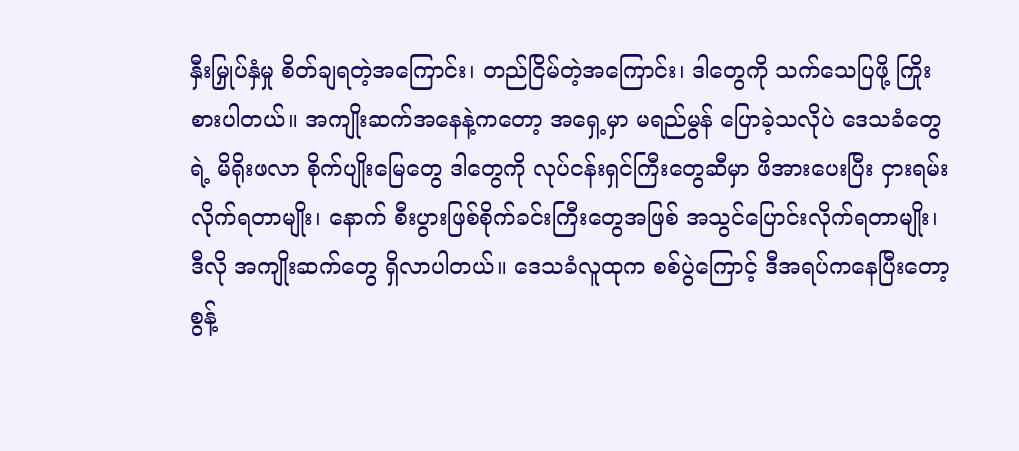နှီးမြှုပ်နှံမှု စိတ်ချရတဲ့အကြောင်း၊ တည်ငြိမ်တဲ့အကြောင်း၊ ဒါတွေကို သက်သေပြဖို့ ကြိုးစားပါတယ်။ အကျိုးဆက်အနေနဲ့ကတော့ အရှေ့မှာ မရည်မွန် ပြောခဲ့သလိုပဲ ဒေသခံတွေရဲ့ မိရိုးဖလာ စိုက်ပျိုးမြေတွေ ဒါတွေကို လုပ်ငန်းရှင်ကြီးတွေဆီမှာ ဖိအားပေးပြီး ငှားရမ်းလိုက်ရတာမျိုး၊ နောက် စီးပွားဖြစ်စိုက်ခင်းကြီးတွေအဖြစ် အသွင်ပြောင်းလိုက်ရတာမျိုး၊ ဒီလို အကျိုးဆက်တွေ ရှိလာပါတယ်။ ဒေသခံလူထုက စစ်ပွဲကြောင့် ဒီအရပ်ကနေပြီးတော့ စွန့်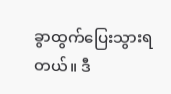ခွာထွက်ပြေးသွားရတယ်။ ဒီ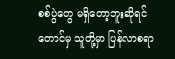စစ်ပွဲတွေ မရှိတော့ဘူးဆိုရင်တောင်မှ သူတို့မှာ ပြန်လာစရာ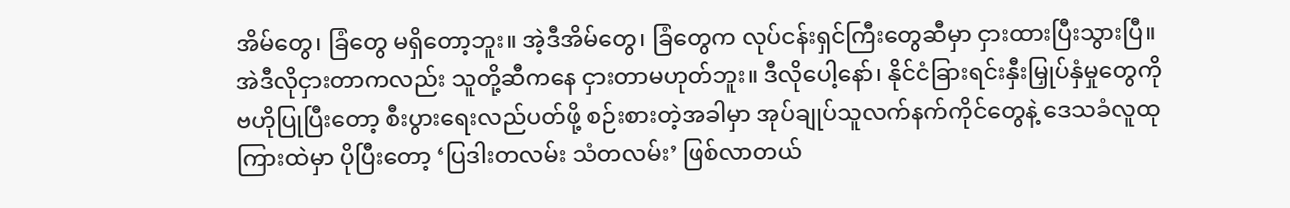အိမ်တွေ၊ ခြံတွေ မရှိတော့ဘူး။ အဲ့ဒီအိမ်တွေ၊ ခြံတွေက လုပ်ငန်းရှင်ကြီးတွေဆီမှာ ငှားထားပြီးသွားပြီ။ အဲဒီလိုငှားတာကလည်း သူတို့ဆီကနေ ငှားတာမဟုတ်ဘူး။ ဒီလိုပေါ့နော်၊ နိုင်ငံခြားရင်းနှီးမြှုပ်နှံမှုတွေကို ဗဟိုပြုပြီးတော့ စီးပွားရေးလည်ပတ်ဖို့ စဉ်းစားတဲ့အခါမှာ အုပ်ချုပ်သူလက်နက်ကိုင်တွေနဲ့ ဒေသခံလူထုကြားထဲမှာ ပိုပြီးတော့ ‘ပြဒါးတလမ်း သံတလမ်း’ ဖြစ်လာတယ်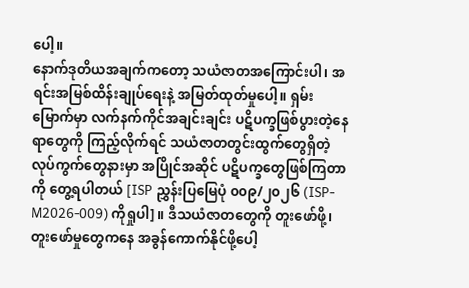ပေါ့။
နောက်ဒုတိယအချက်ကတော့ သယံဇာတအကြောင်းပါ၊ အရင်းအမြစ်ထိန်းချုပ်ရေးနဲ့ အမြတ်ထုတ်မှုပေါ့။ ရှမ်းမြောက်မှာ လက်နက်ကိုင်အချင်းချင်း ပဋိပက္ခဖြစ်ပွားတဲ့နေရာတွေကို ကြည့်လိုက်ရင် သယံဇာတတွင်းထွက်တွေရှိတဲ့ လုပ်ကွက်တွေနားမှာ အပြိုင်အဆိုင် ပဋိပက္ခတွေဖြစ်ကြတာကို တွေ့ရပါတယ် [ISP ညွှန်းပြမြေပုံ ၀၀၉/၂၀၂၆ (ISP-M2026-009) ကိုရှုပါ]။ ဒီသယံဇာတတွေကို တူးဖော်ဖို့၊ တူးဖော်မှုတွေကနေ အခွန်ကောက်နိုင်ဖို့ပေါ့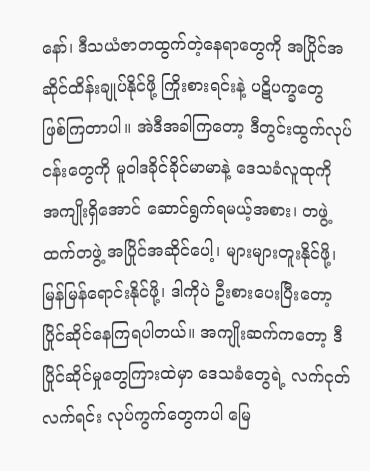နော်၊ ဒီသယံဇာတထွက်တဲ့နေရာတွေကို အပြိုင်အဆိုင်ထိန်းချုပ်နိုင်ဖို့ ကြိုးစားရင်းနဲ့ ပဋိပက္ခတွေ ဖြစ်ကြတာပါ။ အဲဒီအခါကြတော့ ဒီတွင်းထွက်လုပ်ငန်းတွေကို မူဝါဒခိုင်ခိုင်မာမာနဲ့ ဒေသခံလူထုကို အကျိုးရှိအောင် ဆောင်ရွက်ရမယ့်အစား၊ တဖွဲ့ထက်တဖွဲ့ အပြိုင်အဆိုင်ပေါ့၊ များများတူးနိုင်ဖို့၊ မြန်မြန်ရောင်းနိုင်ဖို့၊ ဒါကိုပဲ ဦးစားပေးပြီးတော့ ပြိုင်ဆိုင်နေကြရပါတယ်။ အကျိုးဆက်ကတော့ ဒီပြိုင်ဆိုင်မှုတွေကြားထဲမှာ ဒေသခံတွေရဲ့ လက်ငုတ်လက်ရင်း လုပ်ကွက်တွေကပါ မြေ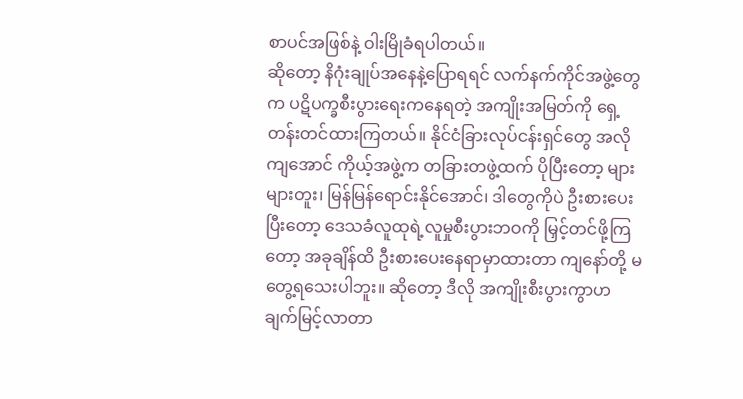စာပင်အဖြစ်နဲ့ ဝါးမြိုခံရပါတယ်။
ဆိုတော့ နိဂုံးချုပ်အနေနဲ့ပြောရရင် လက်နက်ကိုင်အဖွဲ့တွေက ပဋိပက္ခစီးပွားရေးကနေရတဲ့ အကျိုးအမြတ်ကို ရှေ့တန်းတင်ထားကြတယ်။ နိုင်ငံခြားလုပ်ငန်းရှင်တွေ အလိုကျအောင် ကိုယ့်အဖွဲ့က တခြားတဖွဲ့ထက် ပိုပြီးတော့ များများတူး၊ မြန်မြန်ရောင်းနိုင်အောင်၊ ဒါတွေကိုပဲ ဦးစားပေးပြီးတော့ ဒေသခံလူထုရဲ့လူမှုစီးပွားဘဝကို မြှင့်တင်ဖို့ကြတော့ အခုချိန်ထိ ဦးစားပေးနေရာမှာထားတာ ကျနော်တို့ မတွေ့ရသေးပါဘူး။ ဆိုတော့ ဒီလို အကျိုးစီးပွားကွာဟချက်မြင့်လာတာ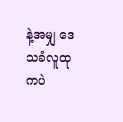နဲ့အမျှ ဒေသခံလူထုကပဲ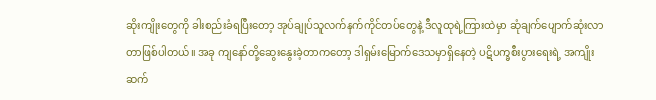ဆိုးကျိုးတွေကို ခါးစည်းခံရပြီးတော့ အုပ်ချုပ်သူလက်နက်ကိုင်တပ်တွေနဲ့ ဒီလူထုရဲ့ကြားထဲမှာ ဆုံချက်ပျောက်ဆုံးလာတာဖြစ်ပါတယ်။ အခု ကျနော်တို့ဆွေးနွေးခဲ့တာကတော့ ဒါရှမ်းမြောက်ဒေသမှာရှိနေတဲ့ ပဋိပက္ခစီးပွားရေးရဲ့ အကျိုးဆက်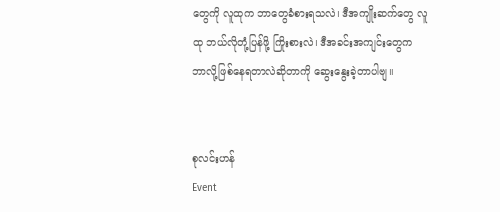တွေကို လူထုက ဘာတွေခံစားရသလဲ၊ ဒီအကျိုးဆက်တွေ လူထု ဘယ်လိုတုံ့ပြန်ဖို့ ကြိုးစားလဲ၊ ဒီအခင်းအကျင်းတွေက ဘာလို့ဖြစ်နေရတာလဲဆိုတာကို ဆွေးနွေးခဲ့တာပါဗျ။


စုလင်းဟန်
Event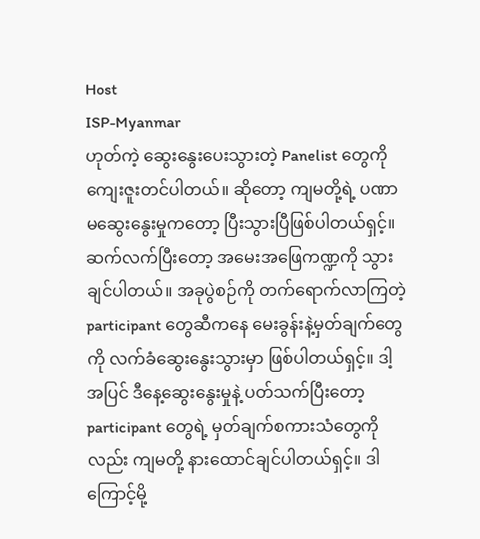Host
ISP-Myanmar
ဟုတ်ကဲ့ ဆွေးနွေးပေးသွားတဲ့ Panelist တွေကို ကျေးဇူးတင်ပါတယ်။ ဆိုတော့ ကျမတို့ရဲ့ ပဏာမဆွေးနွေးမှုကတော့ ပြီးသွားပြီဖြစ်ပါတယ်ရှင့်။ ဆက်လက်ပြီးတော့ အမေးအဖြေကဏ္ဍကို သွားချင်ပါတယ်။ အခုပွဲစဉ်ကို တက်ရောက်လာကြတဲ့ participant တွေဆီကနေ မေးခွန်းနဲ့မှတ်ချက်တွေကို လက်ခံဆွေးနွေးသွားမှာ ဖြစ်ပါတယ်ရှင့်။ ဒါ့အပြင် ဒီနေ့ဆွေးနွေးမှုနဲ့ ပတ်သက်ပြီးတော့ participant တွေရဲ့ မှတ်ချက်စကားသံတွေကိုလည်း ကျမတို့ နားထောင်ချင်ပါတယ်ရှင့်။ ဒါကြောင့်မို့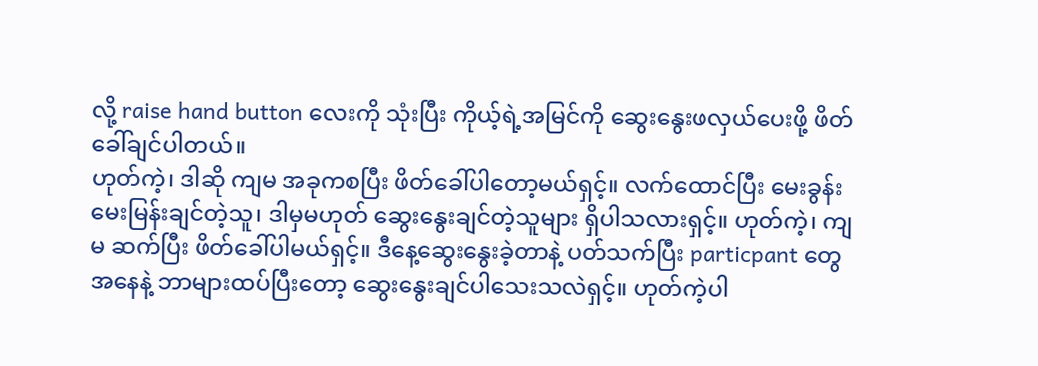လို့ raise hand button လေးကို သုံးပြီး ကိုယ့်ရဲ့အမြင်ကို ဆွေးနွေးဖလှယ်ပေးဖို့ ဖိတ်ခေါ်ချင်ပါတယ်။
ဟုတ်ကဲ့၊ ဒါဆို ကျမ အခုကစပြီး ဖိတ်ခေါ်ပါတော့မယ်ရှင့်။ လက်ထောင်ပြီး မေးခွန်းမေးမြန်းချင်တဲ့သူ၊ ဒါမှမဟုတ် ဆွေးနွေးချင်တဲ့သူများ ရှိပါသလားရှင့်။ ဟုတ်ကဲ့၊ ကျမ ဆက်ပြီး ဖိတ်ခေါ်ပါမယ်ရှင့်။ ဒီနေ့ဆွေးနွေးခဲ့တာနဲ့ ပတ်သက်ပြီး particpant တွေအနေနဲ့ ဘာများထပ်ပြီးတော့ ဆွေးနွေးချင်ပါသေးသလဲရှင့်။ ဟုတ်ကဲ့ပါ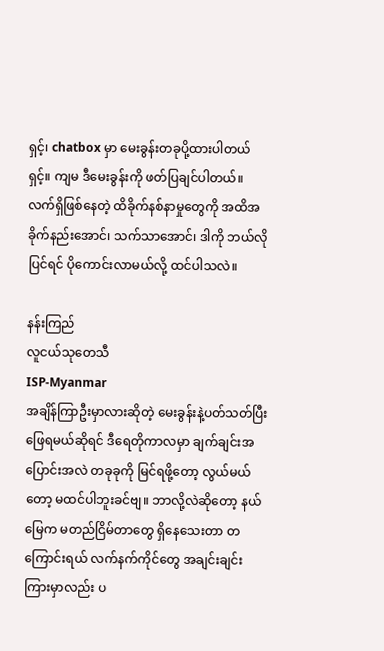ရှင့်၊ chatbox မှာ မေးခွန်းတခုပို့ထားပါတယ်ရှင့်။ ကျမ ဒီမေးခွန်းကို ဖတ်ပြချင်ပါတယ်။
လက်ရှိဖြစ်နေတဲ့ ထိခိုက်နစ်နာမှုတွေကို အထိအခိုက်နည်းအောင်၊ သက်သာအောင်၊ ဒါကို ဘယ်လိုပြင်ရင် ပိုကောင်းလာမယ်လို့ ထင်ပါသလဲ။

နန်းကြည်
လူငယ်သုတေသီ
ISP-Myanmar
အချိန်ကြာဦးမှာလားဆိုတဲ့ မေးခွန်းနဲ့ပတ်သတ်ပြီး ဖြေရမယ်ဆိုရင် ဒီရေတိုကာလမှာ ချက်ချင်းအပြောင်းအလဲ တခုခုကို မြင်ရဖို့တော့ လွယ်မယ်တော့ မထင်ပါဘူးခင်ဗျ။ ဘာလို့လဲဆိုတော့ နယ်မြေက မတည်ငြိမ်တာတွေ ရှိနေသေးတာ တကြောင်းရယ် လက်နက်ကိုင်တွေ အချင်းချင်းကြားမှာလည်း ပ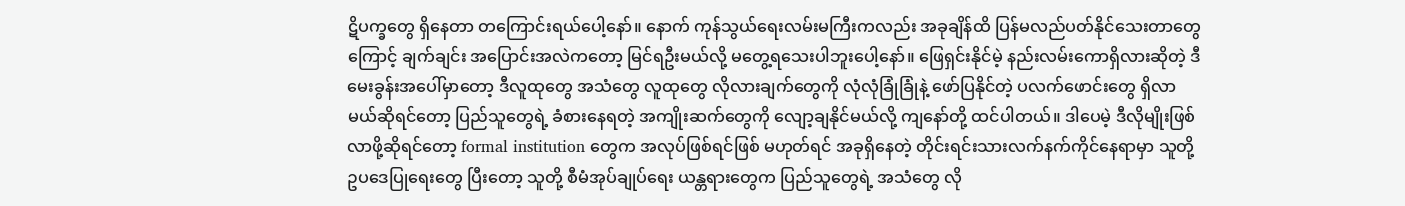ဋိပက္ခတွေ ရှိနေတာ တကြောင်းရယ်ပေါ့နော်။ နောက် ကုန်သွယ်ရေးလမ်းမကြီးကလည်း အခုချိန်ထိ ပြန်မလည်ပတ်နိုင်သေးတာတွေကြောင့် ချက်ချင်း အပြောင်းအလဲကတော့ မြင်ရဦးမယ်လို့ မတွေ့ရသေးပါဘူးပေါ့နော်။ ဖြေရှင်းနိုင်မဲ့ နည်းလမ်းကောရှိလားဆိုတဲ့ ဒီမေးခွန်းအပေါ်မှာတော့ ဒီလူထုတွေ အသံတွေ လူထုတွေ လိုလားချက်တွေကို လုံလုံခြုံခြုံနဲ့ ဖော်ပြနိုင်တဲ့ ပလက်ဖောင်းတွေ ရှိလာမယ်ဆိုရင်တော့ ပြည်သူတွေရဲ့ ခံစားနေရတဲ့ အကျိုးဆက်တွေကို လျော့ချနိုင်မယ်လို့ ကျနော်တို့ ထင်ပါတယ်။ ဒါပေမဲ့ ဒီလိုမျိုးဖြစ်လာဖို့ဆိုရင်တော့ formal institution တွေက အလုပ်ဖြစ်ရင်ဖြစ် မဟုတ်ရင် အခုရှိနေတဲ့ တိုင်းရင်းသားလက်နက်ကိုင်နေရာမှာ သူတို့ ဥပဒေပြုရေးတွေ ပြီးတော့ သူတို့ စီမံအုပ်ချုပ်ရေး ယန္တရားတွေက ပြည်သူတွေရဲ့ အသံတွေ လို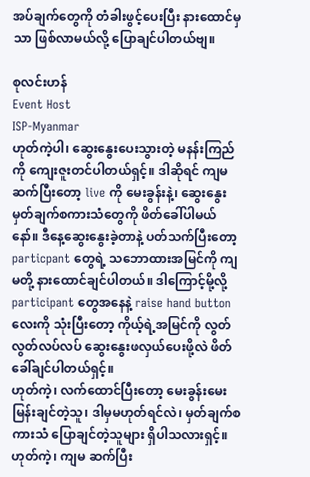အပ်ချက်တွေကို တံခါးဖွင့်ပေးပြီး နားထောင်မှသာ ဖြစ်လာမယ်လို့ ပြောချင်ပါတယ်ဗျ။

စုလင်းဟန်
Event Host
ISP-Myanmar
ဟုတ်ကဲ့ပါ၊ ဆွေးနွေးပေးသွားတဲ့ မနန်းကြည်ကို ကျေးဇူးတင်ပါတယ်ရှင့်။ ဒါဆိုရင် ကျမ ဆက်ပြီးတော့ live ကို မေးခွန်းနဲ့၊ ဆွေးနွေးမှတ်ချက်စကားသံတွေကို ဖိတ်ခေါ်ပါမယ်နော်။ ဒီနေ့ဆွေးနွေးခဲ့တာနဲ့ ပတ်သက်ပြီးတော့ particpant တွေရဲ့ သဘောထားအမြင်ကို ကျမတို့ နားထောင်ချင်ပါတယ်။ ဒါကြောင့်မို့လို့ participant တွေအနေနဲ့ raise hand button လေးကို သုံးပြီးတော့ ကိုယ့်ရဲ့အမြင်ကို လွတ်လွတ်လပ်လပ် ဆွေးနွေးဖလှယ်ပေးဖို့လဲ ဖိတ်ခေါ်ချင်ပါတယ်ရှင့်။
ဟုတ်ကဲ့၊ လက်ထောင်ပြီးတော့ မေးခွန်းမေးမြန်းချင်တဲ့သူ၊ ဒါမှမဟုတ်ရင်လဲ၊ မှတ်ချက်စကားသံ ပြောချင်တဲ့သူများ ရှိပါသလားရှင့်။ ဟုတ်ကဲ့၊ ကျမ ဆက်ပြီး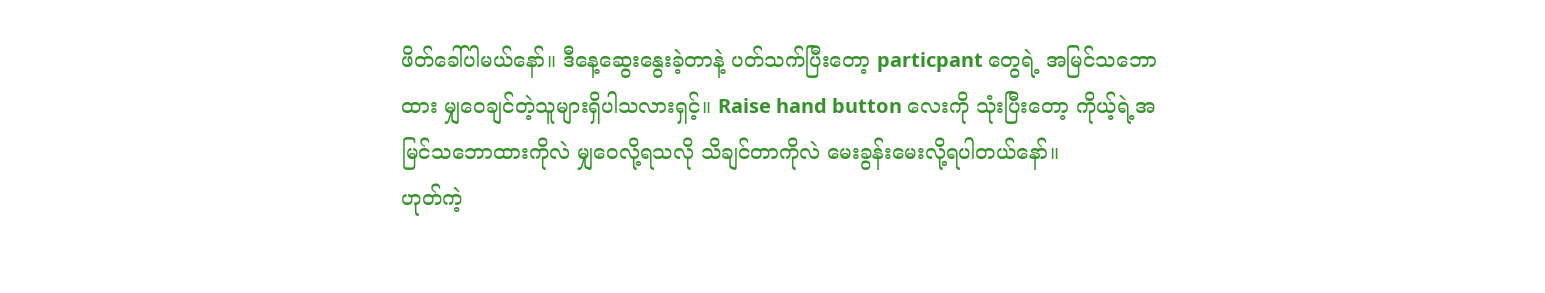ဖိတ်ခေါ်ပါမယ်နော်။ ဒီနေ့ဆွေးနွေးခဲ့တာနဲ့ ပတ်သက်ပြီးတော့ particpant တွေရဲ့ အမြင်သဘောထား မျှဝေချင်တဲ့သူများရှိပါသလားရှင့်။ Raise hand button လေးကို သုံးပြီးတော့ ကိုယ့်ရဲ့အမြင်သဘောထားကိုလဲ မျှဝေလို့ရသလို သိချင်တာကိုလဲ မေးခွန်းမေးလို့ရပါတယ်နော်။
ဟုတ်ကဲ့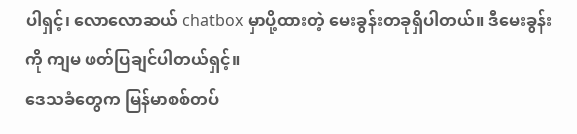ပါရှင့်၊ လောလောဆယ် chatbox မှာပို့ထားတဲ့ မေးခွန်းတခုရှိပါတယ်။ ဒီမေးခွန်းကို ကျမ ဖတ်ပြချင်ပါတယ်ရှင့်။
ဒေသခံတွေက မြန်မာစစ်တပ်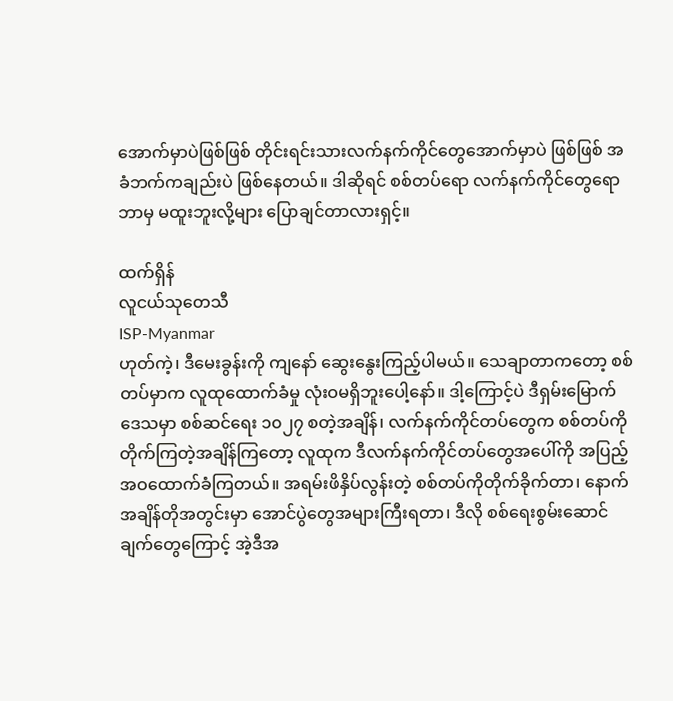အောက်မှာပဲဖြစ်ဖြစ် တိုင်းရင်းသားလက်နက်ကိုင်တွေအောက်မှာပဲ ဖြစ်ဖြစ် အခံဘက်ကချည်းပဲ ဖြစ်နေတယ်။ ဒါဆိုရင် စစ်တပ်ရော လက်နက်ကိုင်တွေရော ဘာမှ မထူးဘူးလို့များ ပြောချင်တာလားရှင့်။

ထက်ရှိန်
လူငယ်သုတေသီ
ISP-Myanmar
ဟုတ်ကဲ့၊ ဒီမေးခွန်းကို ကျနော် ဆွေးနွေးကြည့်ပါမယ်။ သေချာတာကတော့ စစ်တပ်မှာက လူထုထောက်ခံမှု လုံးဝမရှိဘူးပေါ့နော်။ ဒါ့ကြောင့်ပဲ ဒီရှမ်းမြောက်ဒေသမှာ စစ်ဆင်ရေး ၁၀၂၇ စတဲ့အချိန်၊ လက်နက်ကိုင်တပ်တွေက စစ်တပ်ကိုတိုက်ကြတဲ့အချိန်ကြတော့ လူထုက ဒီလက်နက်ကိုင်တပ်တွေအပေါ်ကို အပြည့်အဝထောက်ခံကြတယ်။ အရမ်းဖိနှိပ်လွန်းတဲ့ စစ်တပ်ကိုတိုက်ခိုက်တာ၊ နောက် အချိန်တိုအတွင်းမှာ အောင်ပွဲတွေအများကြီးရတာ၊ ဒီလို စစ်ရေးစွမ်းဆောင်ချက်တွေကြောင့် အဲ့ဒီအ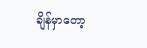ချိန်မှာတော့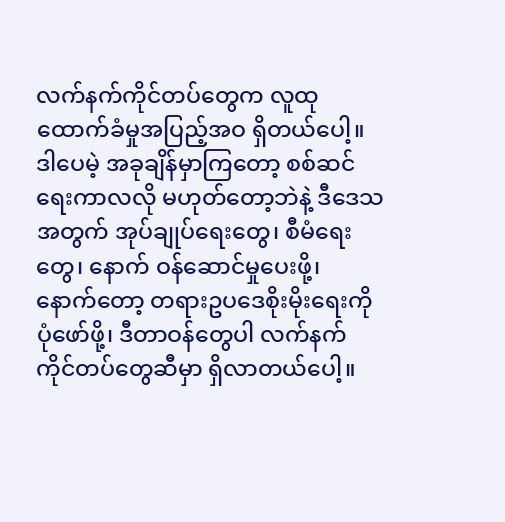လက်နက်ကိုင်တပ်တွေက လူထုထောက်ခံမှုအပြည့်အဝ ရှိတယ်ပေါ့။ ဒါပေမဲ့ အခုချိန်မှာကြတော့ စစ်ဆင်ရေးကာလလို မဟုတ်တော့ဘဲနဲ့ ဒီဒေသအတွက် အုပ်ချုပ်ရေးတွေ၊ စီမံရေးတွေ၊ နောက် ဝန်ဆောင်မှုပေးဖို့၊ နောက်တော့ တရားဥပဒေစိုးမိုးရေးကို ပုံဖော်ဖို့၊ ဒီတာဝန်တွေပါ လက်နက်ကိုင်တပ်တွေဆီမှာ ရှိလာတယ်ပေါ့။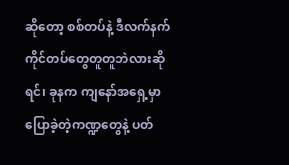ဆိုတော့ စစ်တပ်နဲ့ ဒီလက်နက်ကိုင်တပ်တွေတူတူဘဲလားဆိုရင်၊ ခုနက ကျနော်အရှေ့မှာ ပြောခဲ့တဲ့ကဏ္ဍတွေနဲ့ ပတ်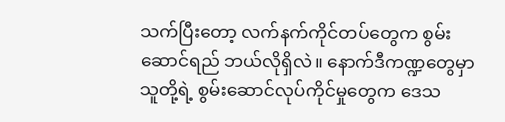သက်ပြီးတော့ လက်နက်ကိုင်တပ်တွေက စွမ်းဆောင်ရည် ဘယ်လိုရှိလဲ။ နောက်ဒီကဏ္ဍတွေမှာ သူတို့ရဲ့ စွမ်းဆောင်လုပ်ကိုင်မှုတွေက ဒေသ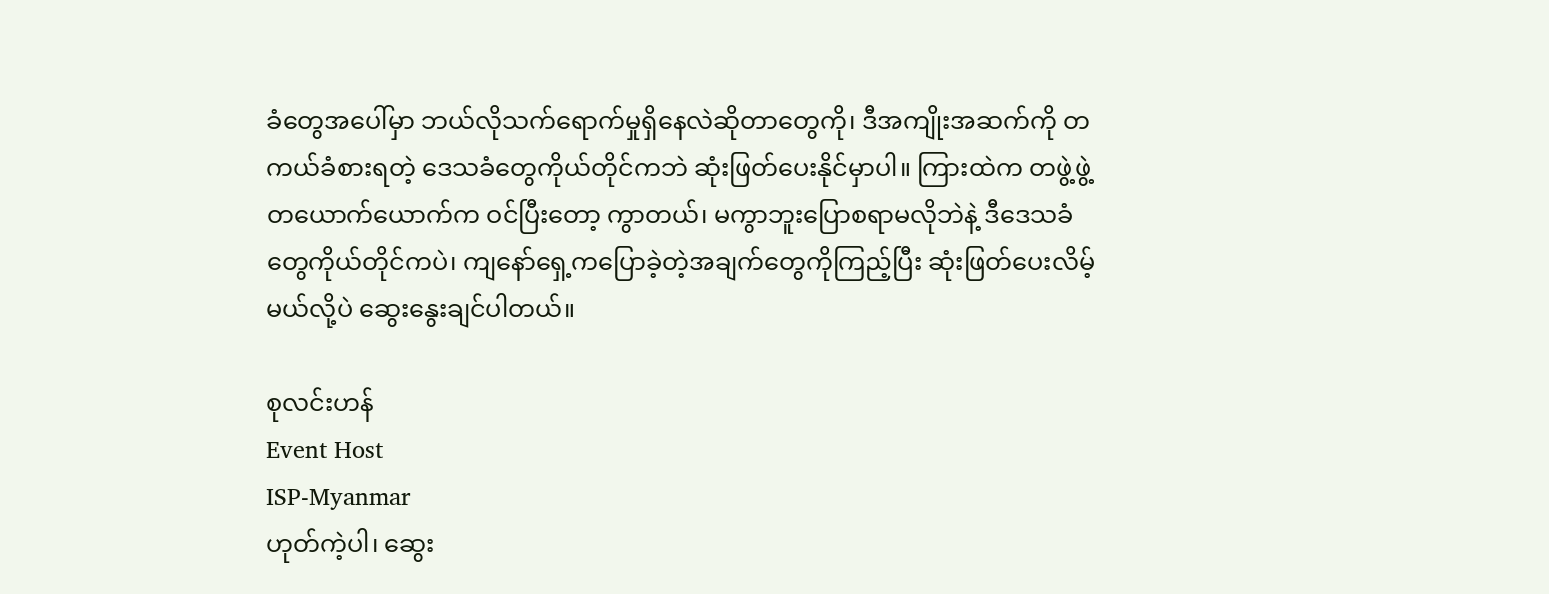ခံတွေအပေါ်မှာ ဘယ်လိုသက်ရောက်မှုရှိနေလဲဆိုတာတွေကို၊ ဒီအကျိုးအဆက်ကို တကယ်ခံစားရတဲ့ ဒေသခံတွေကိုယ်တိုင်ကဘဲ ဆုံးဖြတ်ပေးနိုင်မှာပါ။ ကြားထဲက တဖွဲ့ဖွဲ့တယောက်ယောက်က ဝင်ပြီးတော့ ကွာတယ်၊ မကွာဘူးပြောစရာမလိုဘဲနဲ့ ဒီဒေသခံတွေကိုယ်တိုင်ကပဲ၊ ကျနော်ရှေ့ကပြောခဲ့တဲ့အချက်တွေကိုကြည့်ပြီး ဆုံးဖြတ်ပေးလိမ့်မယ်လို့ပဲ ဆွေးနွေးချင်ပါတယ်။

စုလင်းဟန်
Event Host
ISP-Myanmar
ဟုတ်ကဲ့ပါ၊ ဆွေး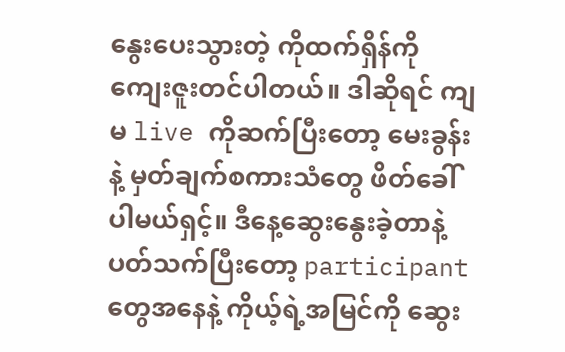နွေးပေးသွားတဲ့ ကိုထက်ရှိန်ကို ကျေးဇူးတင်ပါတယ်။ ဒါဆိုရင် ကျမ live ကိုဆက်ပြီးတော့ မေးခွန်းနဲ့ မှတ်ချက်စကားသံတွေ ဖိတ်ခေါ်ပါမယ်ရှင့်။ ဒီနေ့ဆွေးနွေးခဲ့တာနဲ့ ပတ်သက်ပြီးတော့ participant တွေအနေနဲ့ ကိုယ့်ရဲ့အမြင်ကို ဆွေး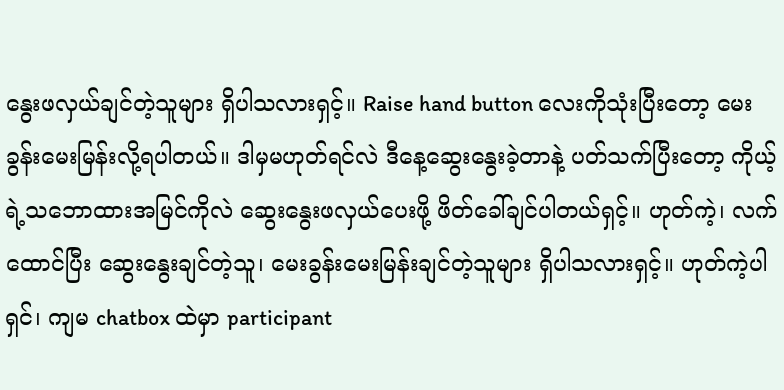နွေးဖလှယ်ချင်တဲ့သူများ ရှိပါသလားရှင့်။ Raise hand button လေးကိုသုံးပြီးတော့ မေးခွန်းမေးမြန်းလို့ရပါတယ်။ ဒါမှမဟုတ်ရင်လဲ ဒီနေ့ဆွေးနွေးခဲ့တာနဲ့ ပတ်သက်ပြီးတော့ ကိုယ့်ရဲ့သဘောထားအမြင်ကိုလဲ ဆွေးနွေးဖလှယ်ပေးဖို့ ဖိတ်ခေါ်ချင်ပါတယ်ရှင့်။ ဟုတ်ကဲ့၊ လက်ထောင်ပြီး ဆွေးနွေးချင်တဲ့သူ၊ မေးခွန်းမေးမြန်းချင်တဲ့သူများ ရှိပါသလားရှင့်။ ဟုတ်ကဲ့ပါရှင်၊ ကျမ chatbox ထဲမှာ participant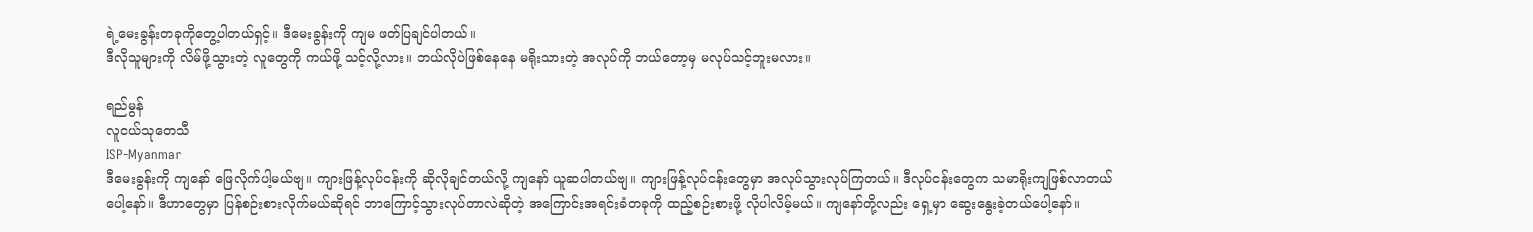ရဲ့မေးခွန်းတခုကိုတွေ့ပါတယ်ရှင့်။ ဒီမေးခွန်းကို ကျမ ဖတ်ပြချင်ပါတယ်။
ဒီလိုသူများကို လိမ်ဖို့သွားတဲ့ လူတွေကို ကယ်ဖို့ သင့်လို့လား။ ဘယ်လိုပဲဖြစ်နေနေ မရိုးသားတဲ့ အလုပ်ကို ဘယ်တော့မှ မလုပ်သင့်ဘူးမလား။

ရည်မွန်
လူငယ်သုတေသီ
ISP-Myanmar
ဒီမေးခွန်းကို ကျနော် ဖြေလိုက်ပါ့မယ်ဗျ။ ကျားဖြန့်လုပ်ငန်းကို ဆိုလိုချင်တယ်လို့ ကျနော် ယူဆပါတယ်ဗျ။ ကျားဖြန့်လုပ်ငန်းတွေမှာ အလုပ်သွားလုပ်ကြတယ်။ ဒီလုပ်ငန်းတွေက သမာရိုးကျဖြစ်လာတယ်ပေါ့နော်။ ဒီဟာတွေမှာ ပြန်စဉ်းစားလိုက်မယ်ဆိုရင် ဘာကြောင့်သွားလုပ်တာလဲဆိုတဲ့ အကြောင်းအရင်းခံတခုကို ထည့်စဉ်းစားဖို့ လိုပါလိမ့်မယ်။ ကျနော်တို့လည်း ရှေ့မှာ ဆွေးနွေးခဲ့တယ်ပေါ့နော်။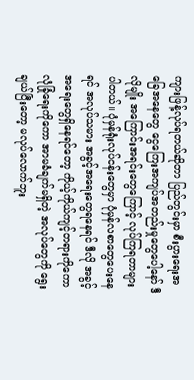ကျားဖြန့်လုပ်ရတယ်ဆိုတာ ပြည်တွင်းမှာ စီးပွားရေးအခြေအနေတွေ ငွေကြေးအကျပ်အတည်းမှုတွေပေါ့နော် ဒီလိုမျိုး အကြောင်းအရင်းတွေကြောင့် လုပ်ကြရတာများပါတယ်။ ပုံမှန်ရုံးလုပ်ငန်းတွေမှာ ပုံမှန်လစာတွေပေးနေရင် အလုပ်သမား အခွင့်အရေးတွေရနေရင် ဒီလို အခွင့်အရေးတွေရှိနေရင်တော့ ကိုယ့်ကိုယ်ကျင့်တရားကိုကော လုံခြုံရေးကိုကော အာမခံချက်မရှိတဲ့ အလုပ်တွေကို ရွေးချယ်ပြီးတော့ မလုပ်လောက်ဘူး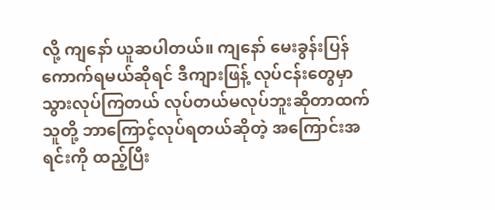လို့ ကျနော် ယူဆပါတယ်။ ကျနော် မေးခွန်းပြန်ကောက်ရမယ်ဆိုရင် ဒီကျားဖြန့် လုပ်ငန်းတွေမှာသွားလုပ်ကြတယ် လုပ်တယ်မလုပ်ဘူးဆိုတာထက် သူတို့ ဘာကြောင့်လုပ်ရတယ်ဆိုတဲ့ အကြောင်းအရင်းကို ထည့်ပြီး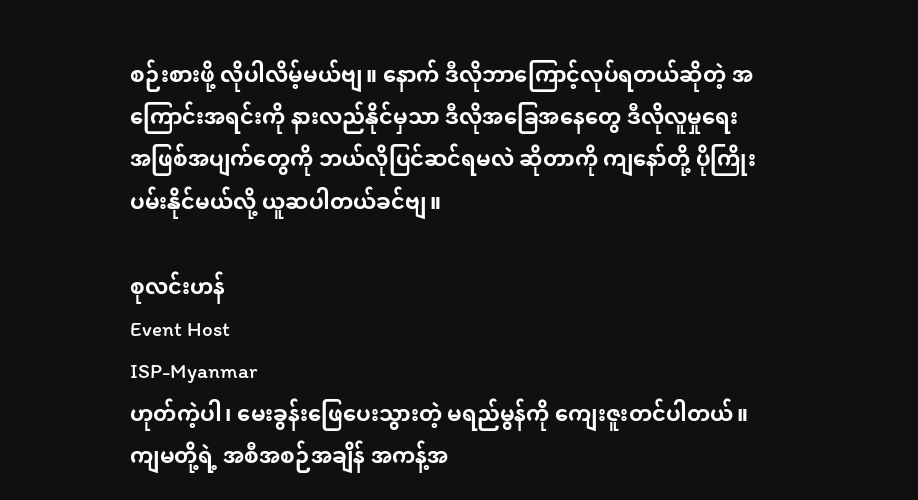စဉ်းစားဖို့ လိုပါလိမ့်မယ်ဗျ။ နောက် ဒီလိုဘာကြောင့်လုပ်ရတယ်ဆိုတဲ့ အကြောင်းအရင်းကို နားလည်နိုင်မှသာ ဒီလိုအခြေအနေတွေ ဒီလိုလူမှုရေးအဖြစ်အပျက်တွေကို ဘယ်လိုပြင်ဆင်ရမလဲ ဆိုတာကို ကျနော်တို့ ပိုကြိုးပမ်းနိုင်မယ်လို့ ယူဆပါတယ်ခင်ဗျ။

စုလင်းဟန်
Event Host
ISP-Myanmar
ဟုတ်ကဲ့ပါ၊ မေးခွန်းဖြေပေးသွားတဲ့ မရည်မွန်ကို ကျေးဇူးတင်ပါတယ်။ ကျမတို့ရဲ့ အစီအစဉ်အချိန် အကန့်အ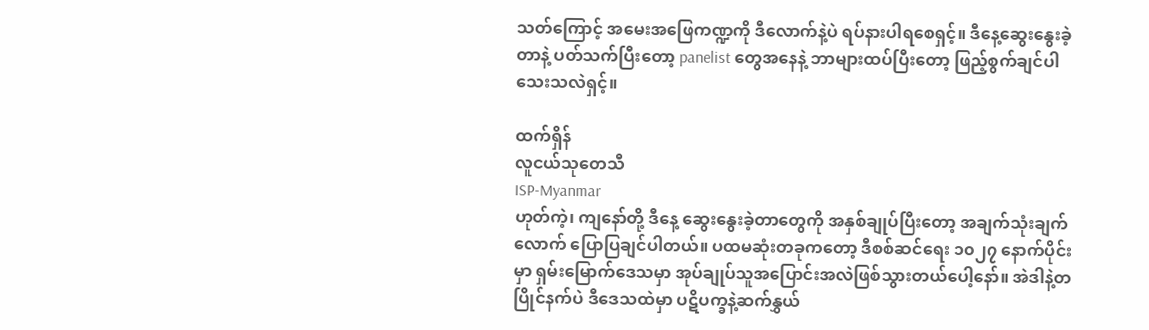သတ်ကြောင့် အမေးအဖြေကဏ္ဍကို ဒီလောက်နဲ့ပဲ ရပ်နားပါရစေရှင့်။ ဒီနေ့ဆွေးနွေးခဲ့တာနဲ့ ပတ်သက်ပြီးတော့ panelist တွေအနေနဲ့ ဘာများထပ်ပြီးတော့ ဖြည့်စွက်ချင်ပါသေးသလဲရှင့်။

ထက်ရှိန်
လူငယ်သုတေသီ
ISP-Myanmar
ဟုတ်ကဲ့၊ ကျနော်တို့ ဒီနေ့ ဆွေးနွေးခဲ့တာတွေကို အနှစ်ချုပ်ပြီးတော့ အချက်သုံးချက်လောက် ပြောပြချင်ပါတယ်။ ပထမဆုံးတခုကတော့ ဒီစစ်ဆင်ရေး ၁၀၂၇ နောက်ပိုင်းမှာ ရှမ်းမြောက်ဒေသမှာ အုပ်ချုပ်သူအပြောင်းအလဲဖြစ်သွားတယ်ပေါ့နော်။ အဲဒါနဲ့တပြိုင်နက်ပဲ ဒီဒေသထဲမှာ ပဋိပက္ခနဲ့ဆက်နွှယ်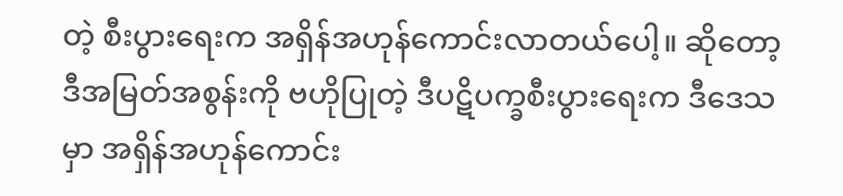တဲ့ စီးပွားရေးက အရှိန်အဟုန်ကောင်းလာတယ်ပေါ့။ ဆိုတော့ ဒီအမြတ်အစွန်းကို ဗဟိုပြုတဲ့ ဒီပဋိပက္ခစီးပွားရေးက ဒီဒေသမှာ အရှိန်အဟုန်ကောင်း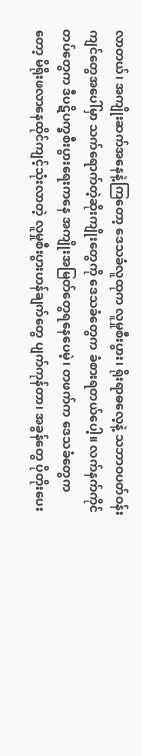လာတယ်၊ အကျိုးဆက်အနေနဲ့ကြတော့ ဒေသခံလူထုက လူမှုစီးပွား၊ ရိုးရာဓလေ့နဲ့ သဘာဝပတ်ဝန်းကျင်တွေအပေါ်မှာ သက်ရောက်တဲ့ဆိုးကျိုးတွေကို ဒေသခံတွေက ခံစားရတယ်ပေါ့။ လက်နက်ကိုင်တပ်တွေက ဒီပဋိပက္ခစီးပွားရေးကနေ အကျိုးအမြတ်တွေရနေပေမဲ့၊ တဖက်က ဒေသခံတွေကတော့ မိရိုးဖလာနေထိုင်ကျင့်သုံးလာတဲ့ လူမှုစီးပွားဟန်ချက်တွေ ပျက်ကုန်တာ၊ အခွန်တွေ ပိုတိုးပေး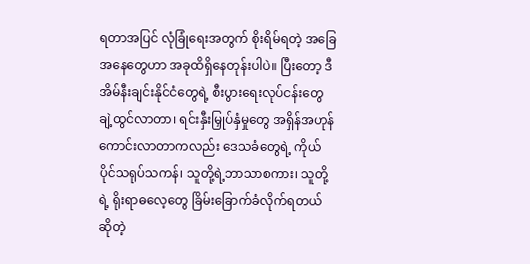ရတာအပြင် လုံခြုံရေးအတွက် စိုးရိမ်ရတဲ့ အခြေအနေတွေဟာ အခုထိရှိနေတုန်းပါပဲ။ ပြီးတော့ ဒီအိမ်နီးချင်းနိုင်ငံတွေရဲ့ စီးပွားရေးလုပ်ငန်းတွေ ချဲ့ထွင်လာတာ၊ ရင်းနှီးမြှုပ်နှံမှုတွေ အရှိန်အဟုန်ကောင်းလာတာကလည်း ဒေသခံတွေရဲ့ ကိုယ်ပိုင်သရုပ်သကန်၊ သူတို့ရဲ့ဘာသာစကား၊ သူတို့ရဲ့ ရိုးရာဓလေ့တွေ ခြိမ်းခြောက်ခံလိုက်ရတယ်ဆိုတဲ့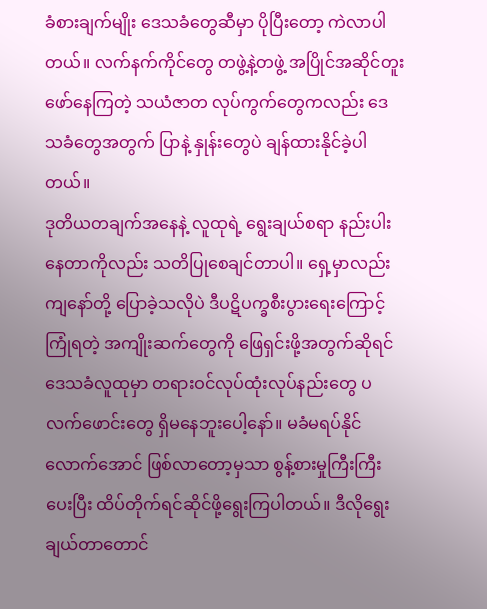ခံစားချက်မျိုး ဒေသခံတွေဆီမှာ ပိုပြီးတော့ ကဲလာပါတယ်။ လက်နက်ကိုင်တွေ တဖွဲ့နဲ့တဖွဲ့ အပြိုင်အဆိုင်တူးဖော်နေကြတဲ့ သယံဇာတ လုပ်ကွက်တွေကလည်း ဒေသခံတွေအတွက် ပြာနဲ့ နှုန်းတွေပဲ ချန်ထားနိုင်ခဲ့ပါတယ်။
ဒုတိယတချက်အနေနဲ့ လူထုရဲ့ ရွေးချယ်စရာ နည်းပါးနေတာကိုလည်း သတိပြုစေချင်တာပါ။ ရှေ့မှာလည်း ကျနော်တို့ ပြောခဲ့သလိုပဲ ဒီပဋိပက္ခစီးပွားရေးကြောင့် ကြုံရတဲ့ အကျိုးဆက်တွေကို ဖြေရှင်းဖို့အတွက်ဆိုရင် ဒေသခံလူထုမှာ တရားဝင်လုပ်ထုံးလုပ်နည်းတွေ ပလက်ဖောင်းတွေ ရှိမနေဘူးပေါ့နော်။ မခံမရပ်နိုင်လောက်အောင် ဖြစ်လာတော့မှသာ စွန့်စားမှုကြီးကြီးပေးပြီး ထိပ်တိုက်ရင်ဆိုင်ဖို့ရွေးကြပါတယ်။ ဒီလိုရွေးချယ်တာတောင်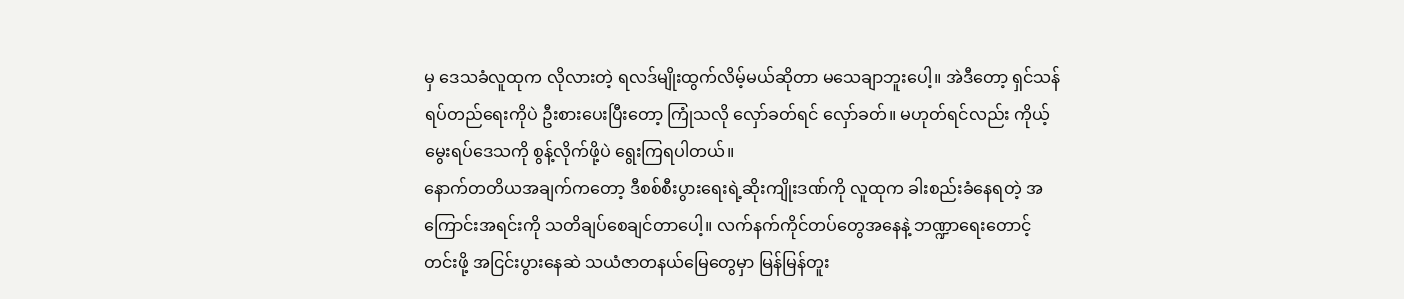မှ ဒေသခံလူထုက လိုလားတဲ့ ရလဒ်မျိုးထွက်လိမ့်မယ်ဆိုတာ မသေချာဘူးပေါ့။ အဲဒီတော့ ရှင်သန်ရပ်တည်ရေးကိုပဲ ဦးစားပေးပြီးတော့ ကြုံသလို လှော်ခတ်ရင် လှော်ခတ်။ မဟုတ်ရင်လည်း ကိုယ့်မွေးရပ်ဒေသကို စွန့်လိုက်ဖို့ပဲ ရွေးကြရပါတယ်။
နောက်တတိယအချက်ကတော့ ဒီစစ်စီးပွားရေးရဲ့ဆိုးကျိုးဒဏ်ကို လူထုက ခါးစည်းခံနေရတဲ့ အကြောင်းအရင်းကို သတိချပ်စေချင်တာပေါ့။ လက်နက်ကိုင်တပ်တွေအနေနဲ့ ဘဏ္ဍာရေးတောင့်တင်းဖို့ အငြင်းပွားနေဆဲ သယံဇာတနယ်မြေတွေမှာ မြန်မြန်တူး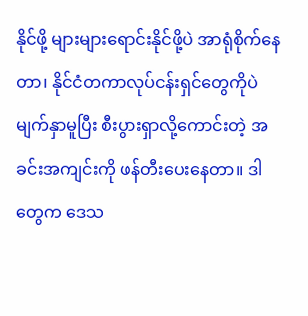နိုင်ဖို့ များများရောင်းနိုင်ဖို့ပဲ အာရုံစိုက်နေတာ၊ နိုင်ငံတကာလုပ်ငန်းရှင်တွေကိုပဲ မျက်နှာမူပြီး စီးပွားရှာလို့ကောင်းတဲ့ အခင်းအကျင်းကို ဖန်တီးပေးနေတာ။ ဒါတွေက ဒေသ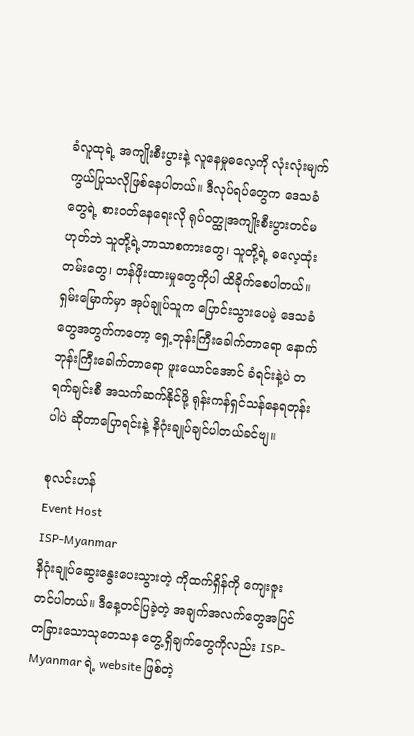ခံလူထုရဲ့ အကျိုးစီးပွားနဲ့ လူနေမှုဓလေ့ကို လုံးလုံးမျက်ကွယ်ပြုသလိုဖြစ်နေပါတယ်။ ဒီလုပ်ရပ်တွေက ဒေသခံတွေရဲ့ စားဝတ်နေရေးလို ရုပ်ဝတ္ထုအကျိုးစီးပွားတင်မဟုတ်ဘဲ သူတို့ရဲ့ဘာသာစကားတွေ၊ သူတို့ရဲ့ ဓလေ့ထုံးတမ်းတွေ၊ တန်ဖိုးထားမှုတွေကိုပါ ထိခိုက်စေပါတယ်။ ရှမ်းမြောက်မှာ အုပ်ချုပ်သူက ပြောင်းသွားပေမဲ့ ဒေသခံတွေအတွက်ကတော့ ရှေ့ဘုန်းကြီးခေါက်တာရော နောက်ဘုန်းကြီးခေါက်တာရော ဖူးယောင်အောင် ခံရင်းနဲ့ပဲ တရက်ချင်းစီ အသက်ဆက်နိုင်ဖို့ ရုန်းကန်ရှင်သန်နေရတုန်းပါပဲ ဆိုတာပြောရင်းနဲ့ နိဂုံးချုပ်ချင်ပါတယ်ခင်ဗျ။

စုလင်းဟန်
Event Host
ISP-Myanmar
နိဂုံးချုပ်ဆွေးနွေးပေးသွားတဲ့ ကိုထက်ရှိန်ကို ကျေးဇူးတင်ပါတယ်။ ဒီနေ့တင်ပြခဲ့တဲ့ အချက်အလက်တွေအပြင် တခြားသောသုတေသန တွေ့ရှိချက်တွေကိုလည်း ISP-Myanmar ရဲ့ website ဖြစ်တဲ့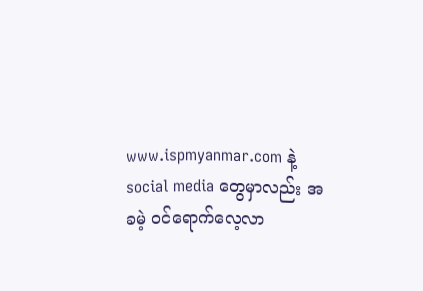www.ispmyanmar.com နဲ့ social media တွေမှာလည်း အခမဲ့ ဝင်ရောက်လေ့လာ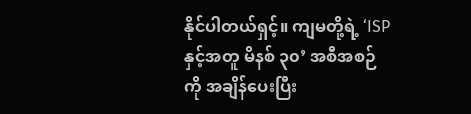နိုင်ပါတယ်ရှင့်။ ကျမတို့ရဲ့ ‘ISPနှင့်အတူ မိနစ် ၃၀’ အစီအစဉ်ကို အချိန်ပေးပြီး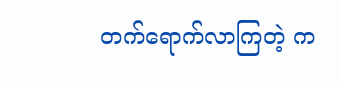တက်ရောက်လာကြတဲ့ က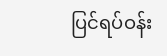ပြင်ရပ်ဝန်း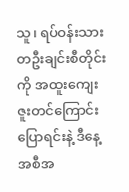သူ၊ ရပ်ဝန်းသား တဦးချင်းစီတိုင်းကို အထူးကျေးဇူးတင်ကြောင်းပြောရင်းနဲ့ ဒီနေ့အစီအ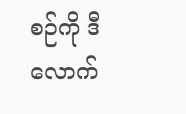စဉ်ကို ဒီလောက်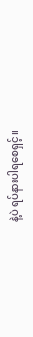နဲ့ပဲ ရပ်နားပါရစေရှင့်။